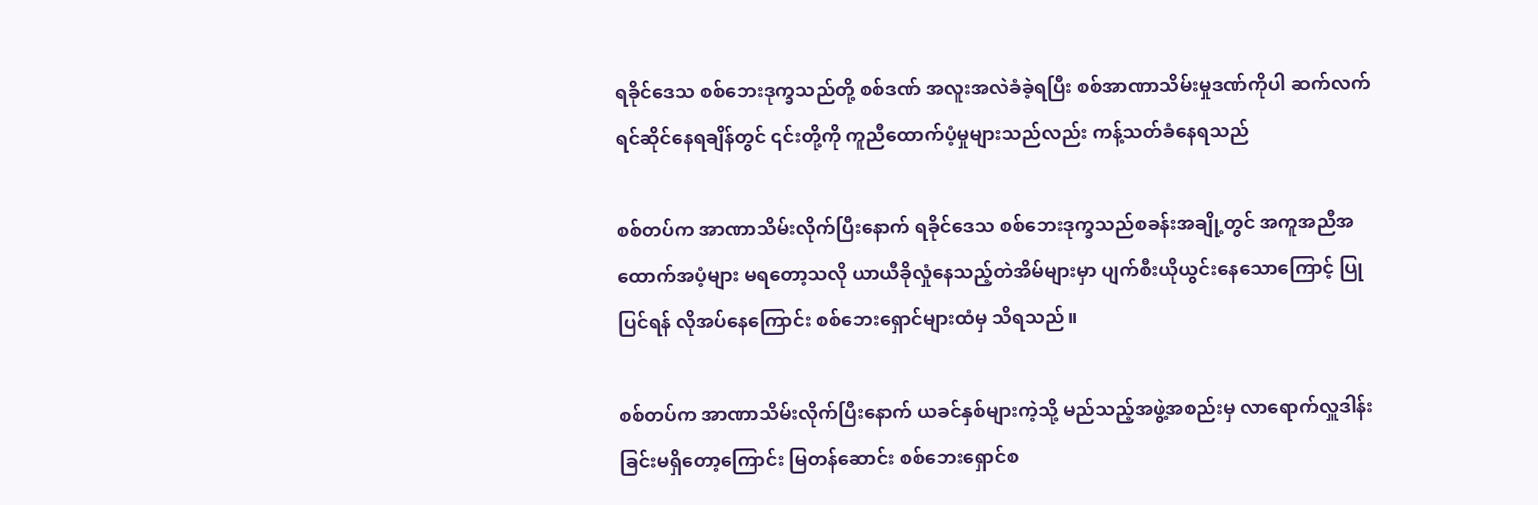ရခိုင်ဒေသ စစ်ဘေးဒုက္ခသည်တို့ စစ်ဒဏ် အလူးအလဲခံခဲ့ရပြီး စစ်အာဏာသိမ်းမှုဒဏ်ကိုပါ ဆက်လက်ရင်ဆိုင်နေရချိန်တွင် ၎င်းတို့ကို ကူညီထောက်ပံ့မှုများသည်လည်း ကန့်သတ်ခံနေရသည်

စစ်တပ်က အာဏာသိမ်းလိုက်ပြီးနောက် ရခိုင်ဒေသ စစ်ဘေးဒုက္ခသည်စခန်းအချို့တွင် အကူအညီအထောက်အပံ့များ မရတော့သလို ယာယီခိုလှုံနေသည့်တဲအိမ်များမှာ ပျက်စီးယိုယွင်းနေသောကြောင့် ပြုပြင်ရန် လိုအပ်နေကြောင်း စစ်ဘေးရှောင်များထံမှ သိရသည်။

စစ်တပ်က အာဏာသိမ်းလိုက်ပြီးနောက် ယခင်နှစ်များကဲ့သို့ မည်သည့်အဖွဲ့အစည်းမှ လာရောက်လှူဒါန်းခြင်းမရှိတော့ကြောင်း မြတန်ဆောင်း စစ်ဘေးရှောင်စ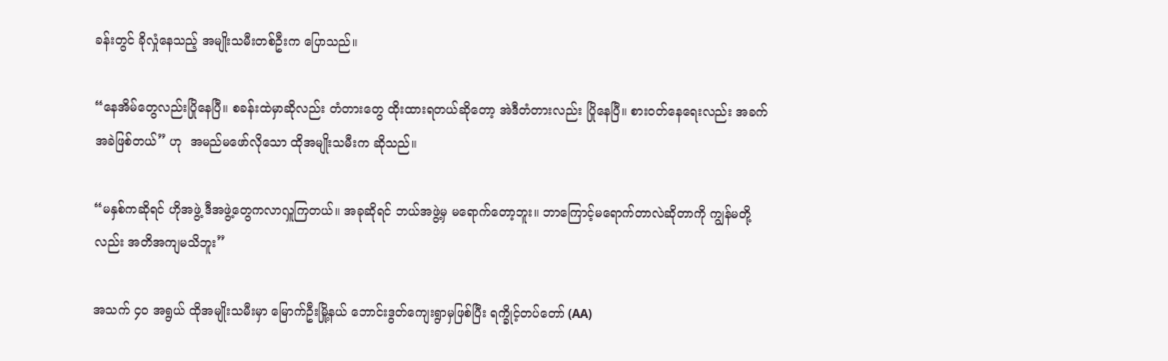ခန်းတွင် ခိုလှုံနေသည့် အမျိုးသမီးတစ်ဦးက ပြောသည်။

“နေအိမ်တွေလည်းပြိုနေပြီ။ စခန်းထဲမှာဆိုလည်း တံတားတွေ ထိုးထားရတယ်ဆိုတော့ အဲဒီတံတားလည်း ပြိုနေပြီ။ စားဝတ်နေရေးလည်း အခက်အခဲဖြစ်တယ်” ဟု  အမည်မဖော်လိုသော ထိုအမျိုးသမီးက ဆိုသည်။

“မနှစ်ကဆိုရင် ဟိုအဖွဲ့ ဒီအဖွဲ့တွေကလာလှူကြတယ်။ အခုဆိုရင် ဘယ်အဖွဲ့မှ မရောက်တော့ဘူး။ ဘာကြောင့်မရောက်တာလဲဆိုတာကို ကျွန်မတို့လည်း အတိအကျမသိဘူး”

အသက် ၄၀ အရွယ် ထိုအမျိုးသမီးမှာ မြောက်ဦးမြို့နယ် ဘောင်းဒွတ်ကျေးရွာမှဖြစ်ပြီး ရက္ခိုင့်တပ်တော် (AA)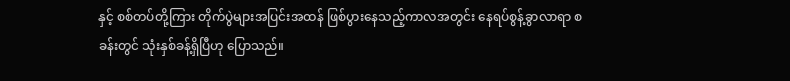နှင့် စစ်တပ်တို့ကြား တိုက်ပွဲများအပြင်းအထန် ဖြစ်ပွားနေသည့်ကာလအတွင်း နေရပ်စွန့်ခွာလာရာ စခန်းတွင် သုံးနှစ်ခန့်ရှိပြီဟု ပြောသည်။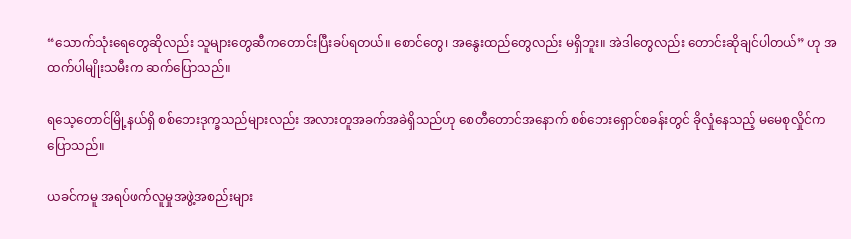“သောက်သုံးရေတွေဆိုလည်း သူများတွေဆီကတောင်းပြီးခပ်ရတယ်။ စောင်တွေ၊ အနွေးထည်တွေလည်း မရှိဘူး။ အဲဒါတွေလည်း တောင်းဆိုချင်ပါတယ်” ဟု အထက်ပါမျိုးသမီးက ဆက်ပြောသည်။

ရသေ့တောင်မြို့နယ်ရှိ စစ်ဘေးဒုက္ခသည်များလည်း အလားတူအခက်အခဲရှိသည်ဟု စေတီတောင်အနောက် စစ်ဘေးရှောင်စခန်းတွင် ခိုလှုံနေသည့် မမေစုလှိုင်က ပြောသည်။

ယခင်ကမူ အရပ်ဖက်လူမှုအဖွဲ့အစည်းများ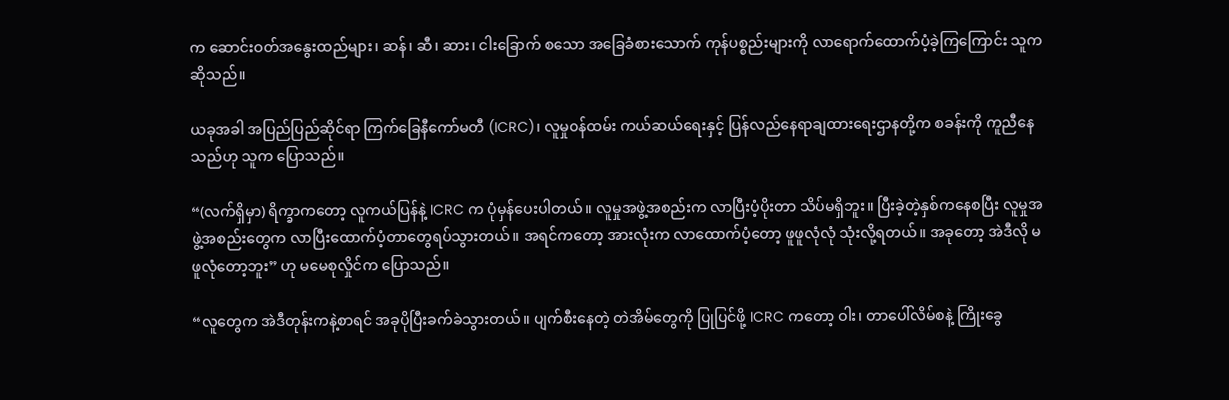က ဆောင်းဝတ်အနွေးထည်များ၊ ဆန်၊ ဆီ၊ ဆား၊ ငါးခြောက် စသော အခြေခံစားသောက် ကုန်ပစ္စည်းများကို လာရောက်ထောက်ပံ့ခဲ့ကြကြောင်း သူက ဆိုသည်။

ယခုအခါ အပြည်ပြည်ဆိုင်ရာ ကြက်ခြေနီကော်မတီ (ICRC)၊ လူမှု၀န်ထမ်း ကယ်ဆယ်ရေးနှင့် ပြန်လည်နေရာချထားရေးဌာနတို့က စခန်းကို ကူညီနေသည်ဟု သူက ပြောသည်။

“(လက်ရှိမှာ) ရိက္ခာကတော့ လူကယ်ပြန်နဲ့ ICRC က ပုံမှန်ပေးပါတယ်။ လူမှုအဖွဲ့အစည်းက လာပြီးပံ့ပိုးတာ သိပ်မရှိဘူး။ ပြီးခဲ့တဲ့နှစ်ကနေစပြီး လူမှုအဖွဲ့အစည်းတွေက လာပြီးထောက်ပံ့တာတွေရပ်သွားတယ်။ အရင်ကတော့ အားလုံးက လာထောက်ပံ့တော့ ဖူဖူလုံလုံ သုံးလို့ရတယ်။ အခုတော့ အဲဒီလို မဖူလုံတော့ဘူး” ဟု မမေစုလှိုင်က ပြောသည်။

“လူတွေက အဲဒီတုန်းကနဲ့စာရင် အခုပိုပြီးခက်ခဲသွားတယ်။ ပျက်စီးနေတဲ့ တဲအိမ်တွေကို ပြုပြင်ဖို့ ICRC ကတော့ ဝါး၊ တာပေါ်လိမ်စနဲ့ ကြိုးခွေ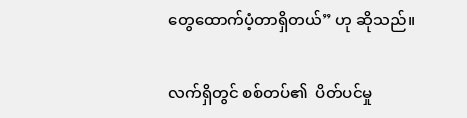တွေထောက်ပံ့တာရှိတယ်” ဟု ဆိုသည်။

လက်ရှိတွင် စစ်တပ်၏  ပိတ်ပင်မှု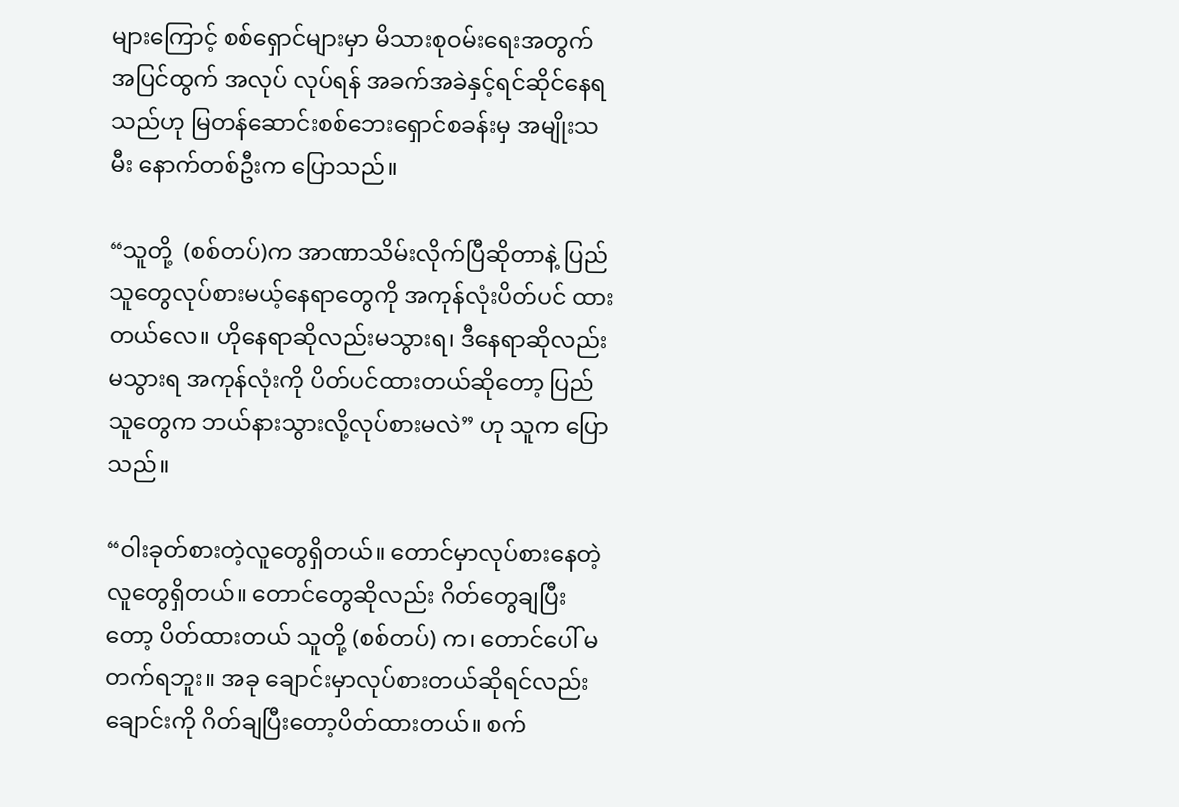များကြောင့် စစ်ရှောင်များမှာ မိသားစုဝမ်း‌ရေးအတွက် အပြင်ထွက် အလုပ် လုပ်ရန် အခက်အခဲနှင့်ရင်ဆိုင်နေရသည်ဟု မြတန်ဆောင်းစစ်ဘေးရှောင်စခန်းမှ အမျိုးသမီး နောက်တစ်ဦးက ပြောသည်။

“သူတို့  (စစ်တပ်)က အာဏာသိမ်းလိုက်ပြီဆိုတာနဲ့ ပြည်သူတွေလုပ်စားမယ့်နေရာတွေကို အကုန်လုံးပိတ်ပင် ထားတယ်လေ။ ဟိုနေရာဆိုလည်းမသွားရ၊ ဒီနေရာဆိုလည်းမသွားရ အကုန်လုံးကို ပိတ်ပင်ထားတယ်ဆိုတော့ ပြည်သူတွေက ဘယ်နားသွားလို့လုပ်စားမလဲ” ဟု သူက ပြောသည်။

“ဝါးခုတ်စားတဲ့လူတွေရှိတယ်။ တောင်မှာလုပ်စားနေတဲ့လူတွေရှိတယ်။ တောင်တွေဆိုလည်း ဂိတ်တွေချပြီးတော့ ပိတ်ထားတယ် သူတို့ (စစ်တပ်) က၊ တောင်ပေါ် မတက်ရဘူး။ အခု ချောင်းမှာလုပ်စားတယ်ဆိုရင်လည်း ချောင်းကို ဂိတ်ချပြီးတော့ပိတ်ထားတယ်။ စက်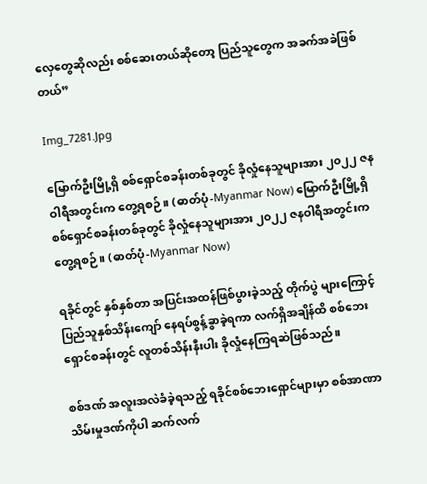လှေတွေဆိုလည်း စစ်ဆေးတယ်ဆိုတော့ ပြည်သူတွေက အခက်အခဲဖြစ်တယ်”

Img_7281.Jpg

မြောက်ဦးမြို့ရှိ စစ်ရှောင်စခန်းတစ်ခုတွင် ခိုလှုံနေသူများအား ၂၀၂၂ ဇနဝါရီအတွင်းက တွေ့ရစဉ်။ (ဓာတ်ပုံ-Myanmar Now) မြောက်ဦးမြို့ရှိ စစ်ရှောင်စခန်းတစ်ခုတွင် ခိုလှုံနေသူများအား ၂၀၂၂ ဇနဝါရီအတွင်းက တွေ့ရစဉ်။ (ဓာတ်ပုံ-Myanmar Now)

ရခိုင်တွင် နှစ်နှစ်တာ အပြင်းအထန်ဖြစ်ပွားခဲ့သည့် တိုက်ပွဲ များကြောင့် ပြည်သူနှစ်သိန်းကျော် နေရပ်စွန့်ခွာခဲ့ရကာ လက်ရှိအချိန်ထိ စစ်ဘေးရှောင်စခန်းတွင် လူတစ်သိန်းနီးပါး ခိုလှုံနေကြရဆဲဖြစ်သည်။

စစ်ဒဏ် အလူးအလဲခံခဲ့ရသည့် ရခိုင်စစ်ဘေးရှောင်များမှာ စစ်အာဏာသိမ်းမှုဒဏ်ကိုပါ ဆက်လက်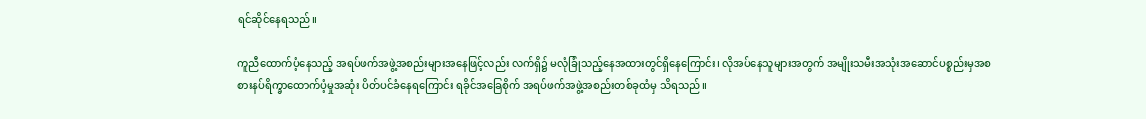ရင်ဆိုင်နေရသည်။

ကူညီထောက်ပံ့နေသည့် အရပ်ဖက်အဖွဲ့အစည်းများအနေဖြင့်လည်း လက်ရှိ၌ မလုံခြုံသည့်နေအထားတွင်ရှိနေကြောင်း၊ လိုအပ်နေသူများအတွက် အမျိုးသမီးအသုံးအဆောင်ပစ္စည်းမှအစ စားနပ်ရိက္ခာထောက်ပံ့မှုအဆုံး ပိတ်ပင်ခံနေရကြောင်း ရခိုင်အခြေစိုက် အရပ်ဖက်အဖွဲ့အစည်းတစ်ခုထံမှ သိရသည်။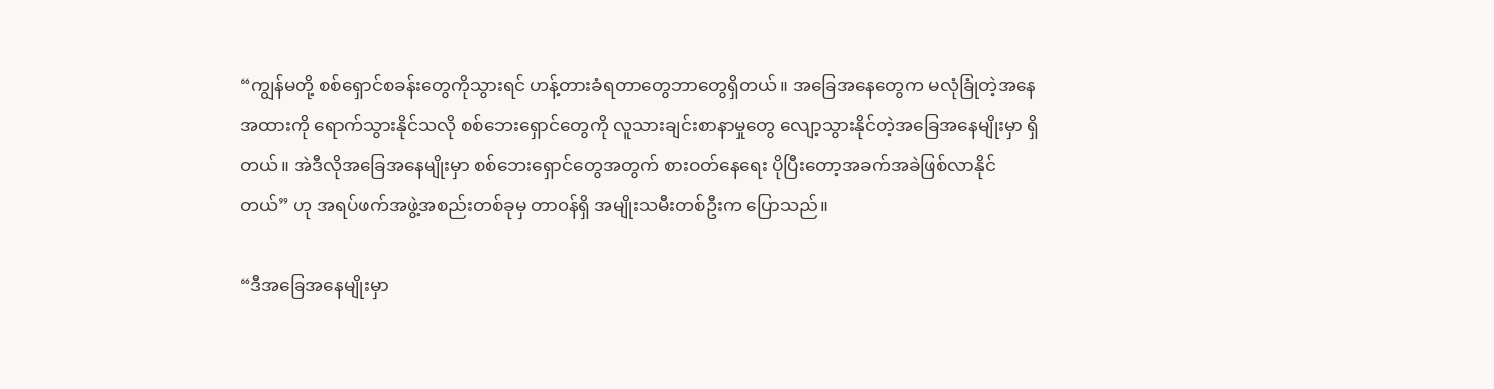“ကျွန်မတို့ စစ်ရှောင်စခန်းတွေကိုသွားရင် ဟန့်တားခံရတာတွေဘာတွေရှိတယ်။ အခြေအနေတွေက မလုံခြုံတဲ့အနေအထားကို ရောက်သွားနိုင်သလို စစ်ဘေးရှောင်တွေကို လူသားချင်းစာနာမှုတွေ လျော့သွားနိုင်တဲ့အခြေအနေမျိုးမှာ ရှိတယ်။ အဲဒီလိုအခြေအနေမျိုးမှာ စစ်ဘေးရှောင်တွေအတွက် စားဝတ်နေရေး ပိုပြီးတော့အခက်အခဲဖြစ်လာနိုင်တယ်” ဟု အရပ်ဖက်အဖွဲ့အစည်းတစ်ခုမှ တာ၀န်ရှိ အမျိုးသမီးတစ်ဦးက ပြောသည်။

“ဒီအခြေအနေမျိုးမှာ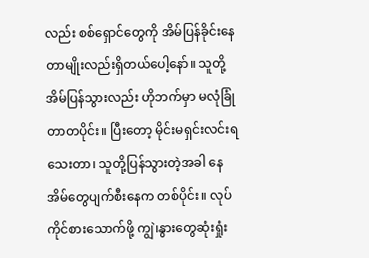လည်း စစ်ရှောင်တွေကို အိမ်ပြန်ခိုင်းနေတာမျိုးလည်းရှိတယ်ပေါ့နော်။ သူတို့အိမ်ပြန်သွားလည်း ဟိုဘက်မှာ မလုံခြုံတာတပိုင်း။ ပြီးတော့ မိုင်းမရှင်းလင်းရသေးတာ၊ သူတို့ပြန်သွားတဲ့အခါ နေအိမ်တွေပျက်စီးနေက တစ်ပိုင်း။ လုပ်ကိုင်စားသောက်ဖို့ ကျွဲ၊နွားတွေဆုံးရှုံး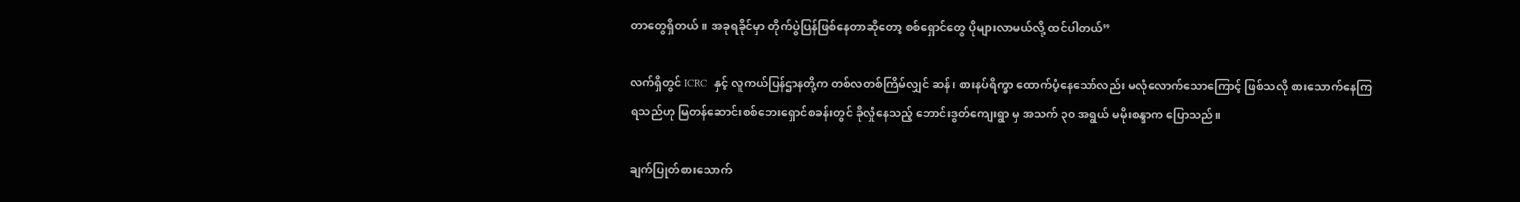တာတွေရှိတယ်။ အခုရခိုင်မှာ တိုက်ပွဲပြန်ဖြစ်နေတာဆိုတော့ စစ်ရှောင်တွေ ပိုများလာမယ်လို့ ထင်ပါတယ်”

လက်ရှိတွင် ICRC  နှင့် လူကယ်ပြန်ဌာနတို့က တစ်လတစ်ကြိမ်လျှင် ဆန်၊ စားနပ်ရိက္ခာ ထောက်ပံ့နေသော်လည်း မလုံလောက်သောကြောင့် ဖြစ်သလို စားသောက်နေကြရသည်ဟု မြတန်ဆောင်းစစ်ဘေးရှောင်စခန်းတွင် ခိုလှုံနေသည့် ဘောင်းဒွတ်ကျေးရွာ မှ အသက် ၃၀ အရွယ် မမိုးစန္ဒာက ပြောသည်။

ချက်ပြုတ်စားသောက်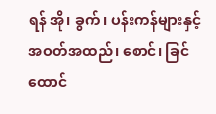ရန် အို၊ ခွက်၊ ပန်းကန်များနှင့် အဝတ်အထည်၊ စောင်၊ ခြင်ထောင်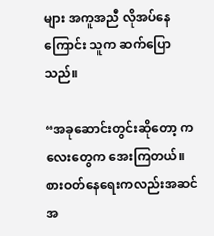များ အကူအညီ လိုအပ်နေကြောင်း သူက ဆက်ပြောသည်။

“အခုဆောင်းတွင်းဆိုတော့ ကလေးတွေက အေးကြတယ်။ စားဝတ်နေရေးကလည်းအဆင်အ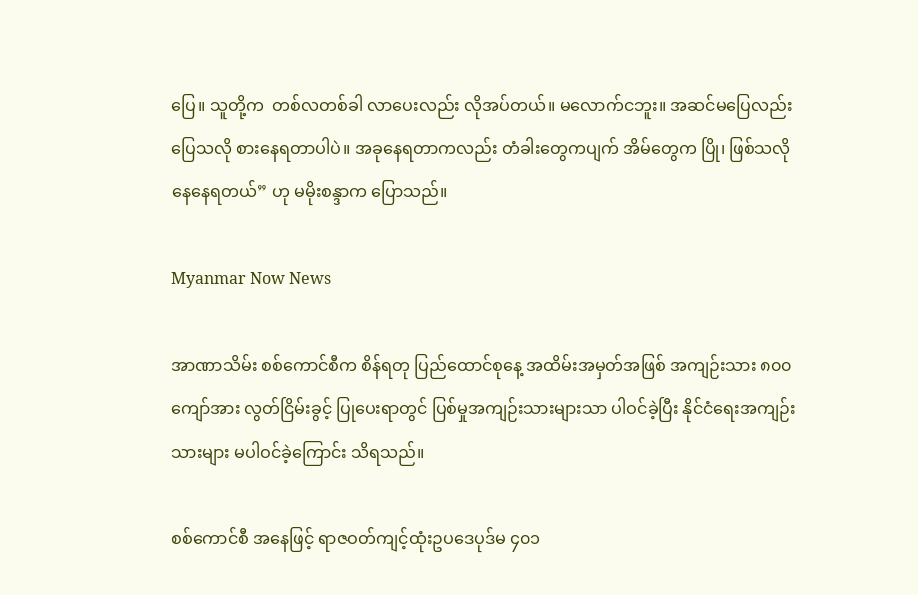ပြေ။ သူတို့က  တစ်လတစ်ခါ လာပေးလည်း လိုအပ်တယ်။ မလောက်ငဘူး။ အဆင်မပြေလည်း ပြေသလို စားနေရတာပါပဲ။ အခုနေရတာကလည်း တံခါးတွေကပျက် အိမ်တွေက ပြို၊ ဖြစ်သလိုနေနေရတယ်” ဟု မမိုးစန္ဒာက ပြောသည်။

Myanmar Now News

အာဏာသိမ်း စစ်ကောင်စီက စိန်ရတု ပြည်ထောင်စုနေ့ အထိမ်းအမှတ်အဖြစ် အကျဉ်းသား ၈၀၀ ကျော်အား လွတ်ငြိမ်းခွင့် ပြုပေးရာတွင် ပြစ်မှုအကျဉ်းသားများသာ ပါဝင်ခဲ့ပြီး နိုင်ငံရေးအကျဉ်းသားများ မပါဝင်ခဲ့ကြောင်း သိရသည်။

စစ်ကောင်စီ အနေဖြင့် ရာဇဝတ်ကျင့်ထုံးဥပဒေပုဒ်မ ၄၀၁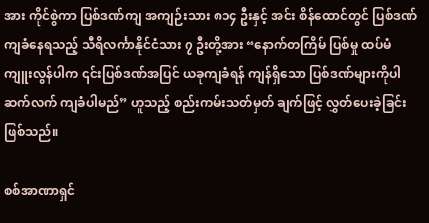အား ကိုင်စွဲကာ ပြစ်ဒဏ်ကျ အကျဉ်းသား ၈၁၄ ဦးနှင့် အင်း စိန်ထောင်တွင် ပြစ်ဒဏ်ကျခံနေရသည့် သီရိလင်္ကာနိုင်ငံသား ၇ ဦးတို့အား “နောက်တကြိမ် ပြစ်မှု ထပ်မံကျူးလွန်ပါက ၎င်းပြစ်ဒဏ်အပြင် ယခုကျခံရန် ကျန်ရှိသော ပြစ်ဒဏ်များကိုပါ ဆက်လက် ကျခံပါမည်” ဟူသည့် စည်းကမ်းသတ်မှတ် ချက်ဖြင့် လွှတ်ပေးခဲ့ခြင်း ဖြစ်သည်။

စစ်အာဏာရှင်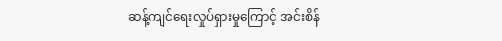ဆန့်ကျင်ရေးလှုပ်ရှားမှုကြောင့် အင်းစိန်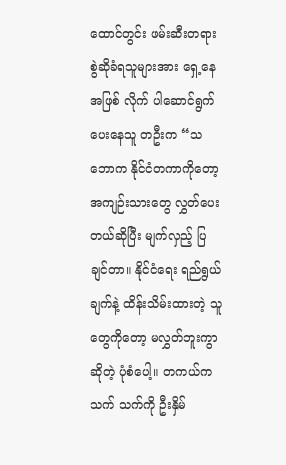ထောင်တွင်း ဖမ်းဆီးတရားစွဲဆိုခံရသူများအား ရှေ့နေအဖြစ် လိုက် ပါဆောင်ရွက်ပေးနေသူ တဦးက “သဘောက နိုင်ငံတကာကိုတော့ အကျဉ်းသားတွေ လွှတ်ပေးတယ်ဆိုပြီး မျက်လှည့် ပြ ချင်တာ။ နိုင်ငံရေး ရည်ရွယ်ချက်နဲ့ ထိန်းသိမ်းထားတဲ့ သူတွေကိုတော့ မလွှတ်ဘူးကွာဆိုတဲ့ ပုံစံပေါ့။ တကယ်က သက် သက်ကို ဦးနှိမ်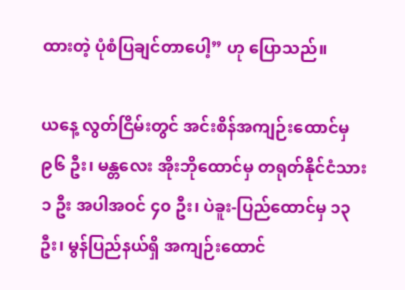ထားတဲ့ ပုံစံပြချင်တာပေါ့” ဟု ပြောသည်။

ယနေ့ လွတ်ငြိမ်းတွင် အင်းစိန်အကျဉ်းထောင်မှ ၉၆ ဦး၊ မန္တလေး အိုးဘိုထောင်မှ တရုတ်နိုင်ငံသား ၁ ဦး အပါအဝင် ၄၀ ဦး၊ ပဲခူး-ပြည်ထောင်မှ ၁၃ ဦး၊ မွန်ပြည်နယ်ရှိ အကျဉ်းထောင်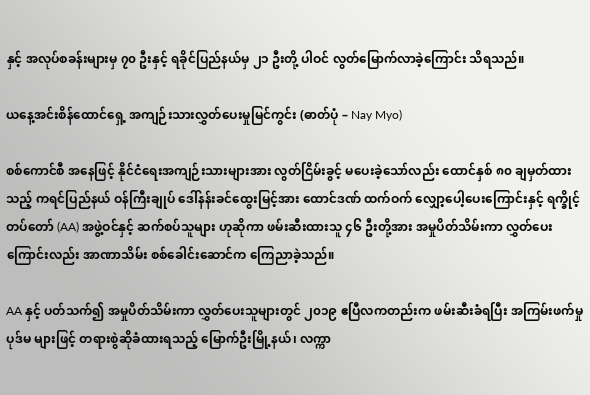နှင့် အလုပ်စခန်းများမှ ၇၀ ဦးနှင့် ရခိုင်ပြည်နယ်မှ ၂၁ ဦးတို့ ပါဝင် လွတ်မြောက်လာခဲ့ကြောင်း သိရသည်။

ယနေ့အင်းစိန်ထောင်ရှေ့ အကျဉ်းသားလွှတ်ပေးမှုမြင်ကွင်း (ဓာတ်ပုံ – Nay Myo)

စစ်ကောင်စီ အနေဖြင့် နိုင်ငံရေးအကျဉ်းသားများအား လွတ်ငြိမ်းခွင့် မပေးခဲ့သော်လည်း ထောင်နှစ် ၈၀ ချမှတ်ထားသည့် ကရင်ပြည်နယ် ဝန်ကြီးချုပ် ဒေါ်နန်းခင်ထွေးမြင့်အား ထောင်ဒဏ် ထက်ဝက် လျှော့ပေါ့ပေးကြောင်းနှင့် ရက္ခိုင့်တပ်တော် (AA) အဖွဲ့ဝင်နှင့် ဆက်စပ်သူများ ဟုဆိုကာ ဖမ်းဆီးထားသူ ၄၆ ဦးတို့အား အမှုပိတ်သိမ်းကာ လွှတ်ပေးကြောင်းလည်း အာဏာသိမ်း စစ်ခေါင်းဆောင်က ကြေညာခဲ့သည်။

AA နှင့် ပတ်သက်၍ အမှုပိတ်သိမ်းကာ လွှတ်ပေးသူများတွင် ၂၀၁၉ ဧပြီလကတည်းက ဖမ်းဆီးခံရပြီး အကြမ်းဖက်မှု ပုဒ်မ များဖြင့် တရားစွဲဆိုခံထားရသည့် မြောက်ဦးမြို့နယ်၊ လက္ကာ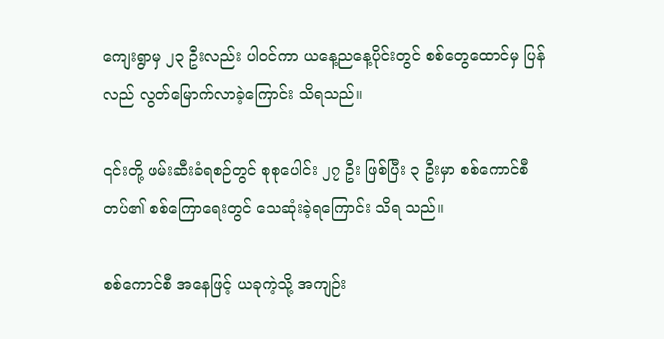ကျေးရွာမှ ၂၃ ဦးလည်း ပါဝင်ကာ ယနေ့ညနေ့ပိုင်းတွင် စစ်တွေထောင်မှ ပြန်လည် လွတ်‌မြောက်လာခဲ့ကြောင်း သိရသည်။

၎င်းတို့ ဖမ်းဆီးခံရစဉ်တွင် စုစုပေါင်း ၂၇ ဦး ဖြစ်ပြီး ၃ ဦးမှာ စစ်ကောင်စီတပ်၏ စစ်ကြောရေးတွင် သေဆုံးခဲ့ရကြောင်း သိရ သည်။

စစ်ကောင်စီ အနေဖြင့် ယခုကဲ့သို့ အကျဉ်း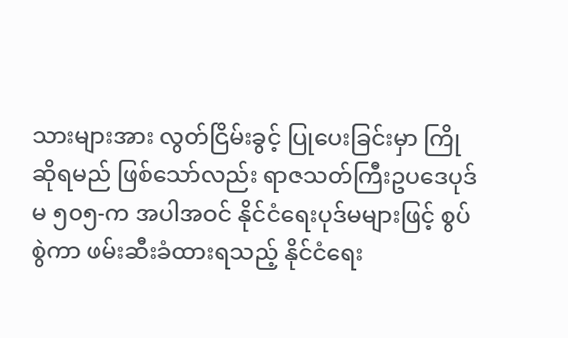သားများအား လွတ်ငြိမ်းခွင့် ပြုပေးခြင်းမှာ ကြိုဆိုရမည် ဖြစ်သော်လည်း ရာဇသတ်ကြီးဥပဒေပုဒ်မ ၅၀၅-က အပါအဝင် နိုင်ငံရေးပုဒ်မများဖြင့် စွပ်စွဲကာ ဖမ်းဆီးခံထားရသည့် နိုင်ငံရေး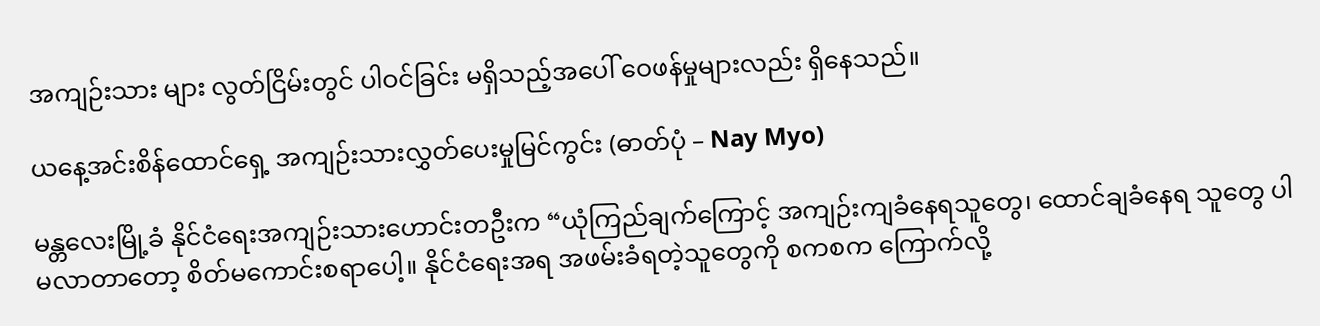အကျဉ်းသား များ လွတ်ငြိမ်းတွင် ပါဝင်ခြင်း မရှိသည့်အပေါ် ဝေဖန်မှုများလည်း ရှိနေသည်။

ယနေ့အင်းစိန်ထောင်ရှေ့ အကျဉ်းသားလွှတ်ပေးမှုမြင်ကွင်း (ဓာတ်ပုံ – Nay Myo)

မန္တလေးမြို့ခံ နိုင်ငံရေးအကျဉ်းသားဟောင်းတဦးက “ယုံကြည်ချက်ကြောင့် အကျဉ်းကျခံနေရသူတွေ၊ ထောင်ချခံနေရ သူတွေ ပါမလာတာတော့ စိတ်မကောင်းစရာပေါ့။ နိုင်ငံရေးအရ အဖမ်းခံရတဲ့သူတွေကို စကစက ကြောက်လို့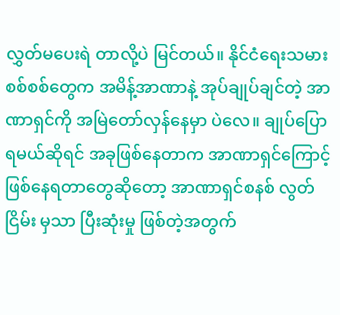လွှတ်မပေးရဲ တာလို့ပဲ မြင်တယ်။ နိုင်ငံရေးသမားစစ်စစ်တွေက အမိန့်အာဏာနဲ့ အုပ်ချုပ်ချင်တဲ့ အာဏာရှင်ကို အမြဲတော်လှန်နေမှာ ပဲလေ။ ချုပ်ပြောရမယ်ဆိုရင် အခုဖြစ်နေတာက အာဏာရှင်ကြောင့် ဖြစ်နေရတာတွေဆိုတော့ အာဏာရှင်စနစ် လွတ်ငြိမ်း မှသာ ပြီးဆုံးမှု ဖြစ်တဲ့အတွက်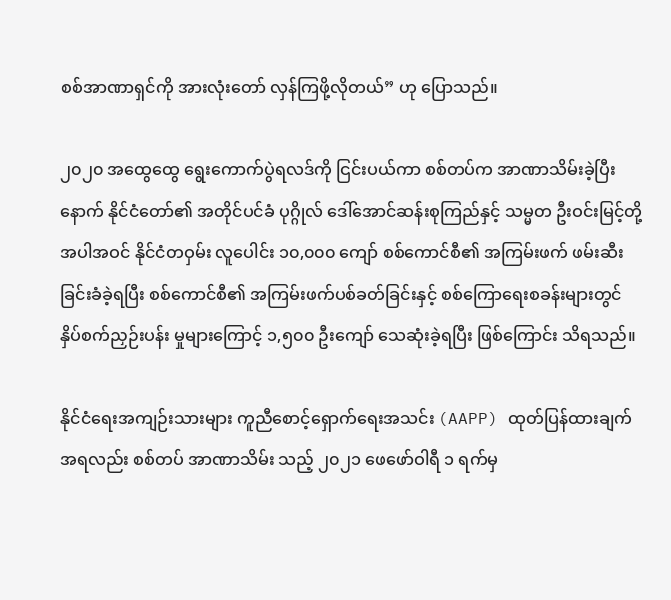စစ်အာဏာရှင်ကို အားလုံးတော် လှန်ကြဖို့လိုတယ်” ဟု ပြောသည်။

၂၀၂၀ အထွေထွေ ရွေးကောက်ပွဲရလဒ်ကို ငြင်းပယ်ကာ စစ်တပ်က အာဏာသိမ်းခဲ့ပြီးနောက် နိုင်ငံတော်၏ အတိုင်ပင်ခံ ပုဂ္ဂိုလ် ဒေါ်အောင်ဆန်းစုကြည်နှင့် သမ္မတ ဦးဝင်းမြင့်တို့ အပါအဝင် နိုင်ငံတဝှမ်း လူပေါင်း ၁၀,၀၀၀ ကျော် စစ်ကောင်စီ၏ အကြမ်းဖက် ဖမ်းဆီးခြင်းခံခဲ့ရပြီး စစ်ကောင်စီ၏ အကြမ်းဖက်ပစ်ခတ်ခြင်းနှင့် စစ်ကြောရေးစခန်းများတွင် နှိပ်စက်ညှဉ်းပန်း မှုများကြောင့် ၁,၅၀၀ ဦးကျော် သေဆုံးခဲ့ရပြီး ဖြစ်ကြောင်း သိရသည်။

နိုင်ငံရေးအကျဉ်းသားများ ကူညီစောင့်ရှောက်ရေးအသင်း (AAPP) ထုတ်ပြန်ထားချက် အရလည်း စစ်တပ် အာဏာသိမ်း သည့် ၂၀၂၁ ဖေဖော်ဝါရီ ၁ ရက်မှ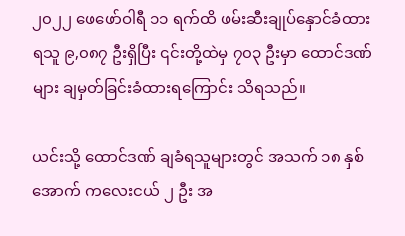၂၀၂၂ ဖေဖော်ဝါရီ ၁၁ ရက်ထိ ဖမ်းဆီးချုပ်နှောင်ခံထားရသူ ၉,၀၈၇ ဦးရှိပြီး ၎င်းတို့ထဲမှ ၇၀၃ ဦးမှာ ထောင်ဒဏ်များ ချမှတ်ခြင်းခံထားရကြောင်း သိရသည်။

ယင်းသို့ ထောင်ဒဏ် ချခံရသူများတွင် အသက် ၁၈ နှစ်အောက် ကလေးငယ် ၂ ဦး အ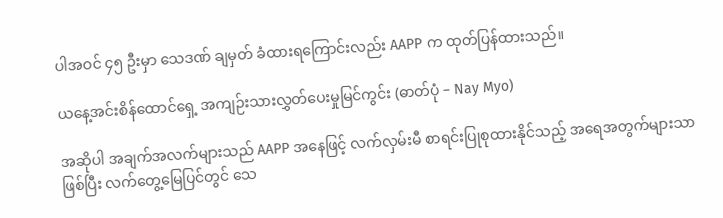ပါအဝင် ၄၅ ဦးမှာ သေဒဏ် ချမှတ် ခံထားရကြောင်းလည်း AAPP က ထုတ်ပြန်ထားသည်။

ယနေ့အင်းစိန်ထောင်ရှေ့ အကျဉ်းသားလွှတ်ပေးမှုမြင်ကွင်း (ဓာတ်ပုံ – Nay Myo)

အဆိုပါ အချက်အလက်များသည် AAPP အနေဖြင့် လက်လှမ်းမီ စာရင်းပြုစုထားနိုင်သည့် အရေအတွက်များသာ ဖြစ်ပြီး လက်တွေ့မြေပြင်တွင် သေ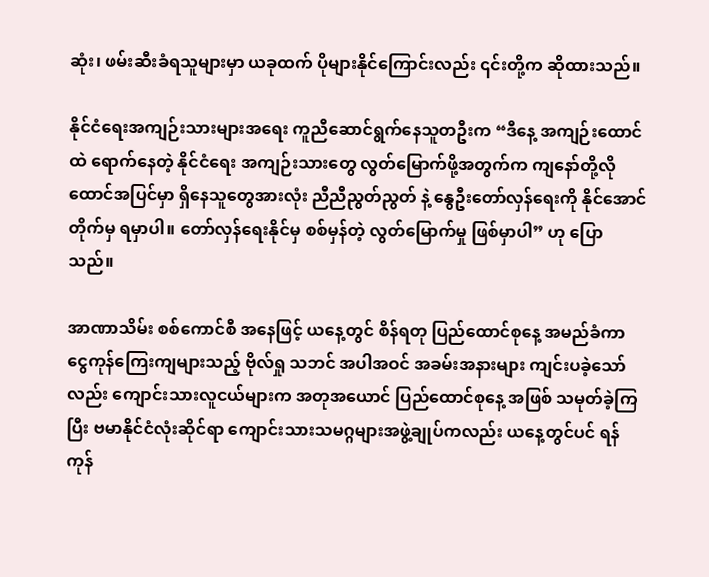ဆုံး၊ ဖမ်းဆီးခံရသူများမှာ ယခုထက် ပိုများနိုင်ကြောင်းလည်း ၎င်းတို့က ဆိုထားသည်။

နိုင်ငံရေးအကျဉ်းသားများအရေး ကူညီဆောင်ရွက်နေသူတဦးက “ဒီနေ့ အကျဉ်းထောင်ထဲ ရောက်နေတဲ့ နိုင်ငံရေး အကျဉ်းသားတွေ လွတ်မြောက်ဖို့အတွက်က ကျနော်တို့လို ထောင်အပြင်မှာ ရှိနေသူတွေအားလုံး ညီညီညွတ်ညွတ် နဲ့ နွေဦးတော်လှန်ရေးကို နိုင်အောင်တိုက်မှ ရမှာပါ။ တော်လှန်ရေးနိုင်မှ စစ်မှန်တဲ့ လွတ်မြောက်မှု ဖြစ်မှာပါ” ဟု ပြော သည်။

အာဏာသိမ်း စစ်ကောင်စီ အနေဖြင့် ယနေ့တွင် စိန်ရတု ပြည်ထောင်စုနေ့ အမည်ခံကာ ငွေကုန်ကြေးကျများသည့် ဗိုလ်ရှု သဘင် အပါအဝင် အခမ်းအနားများ ကျင်းပခဲ့သော်လည်း ကျောင်းသားလူငယ်များက အတုအယောင် ပြည်ထောင်စုနေ့ အဖြစ် သမုတ်ခဲ့ကြပြီး ဗမာနိုင်ငံလုံးဆိုင်ရာ ကျောင်းသားသမဂ္ဂများအဖွဲ့ချုပ်ကလည်း ယနေ့တွင်ပင် ရန်ကုန်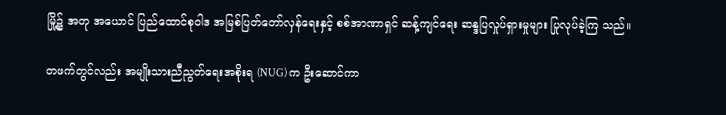မြို့၌ အတု အယောင် ပြည်ထောင်စုဝါဒ အမြစ်ပြတ်တော်လှန်ရေးနှင့် စစ်အာဏာရှင် ဆန့်ကျင်ရေး ဆန္ဒပြလှုပ်ရှားမှုများ ပြုလုပ်ခဲ့ကြ သည်။

တဖက်တွင်လည်း အမျိုးသားညီညွတ်ရေးအစိုးရ (NUG) က ဦးဆောင်ကာ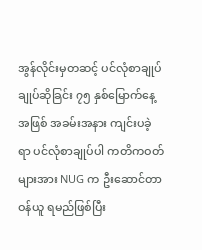အွန်လိုင်းမှတဆင့် ပင်လုံစာချုပ်ချုပ်ဆိုခြင်း ၇၅ နှစ်မြောက်နေ့အဖြစ် အခမ်းအနား ကျင်းပခဲ့ရာ ပင်လုံစာချုပ်ပါ ကတိကဝတ်များအား NUG က ဦးဆောင်တာဝန်ယူ ရမည်ဖြစ်ပြီး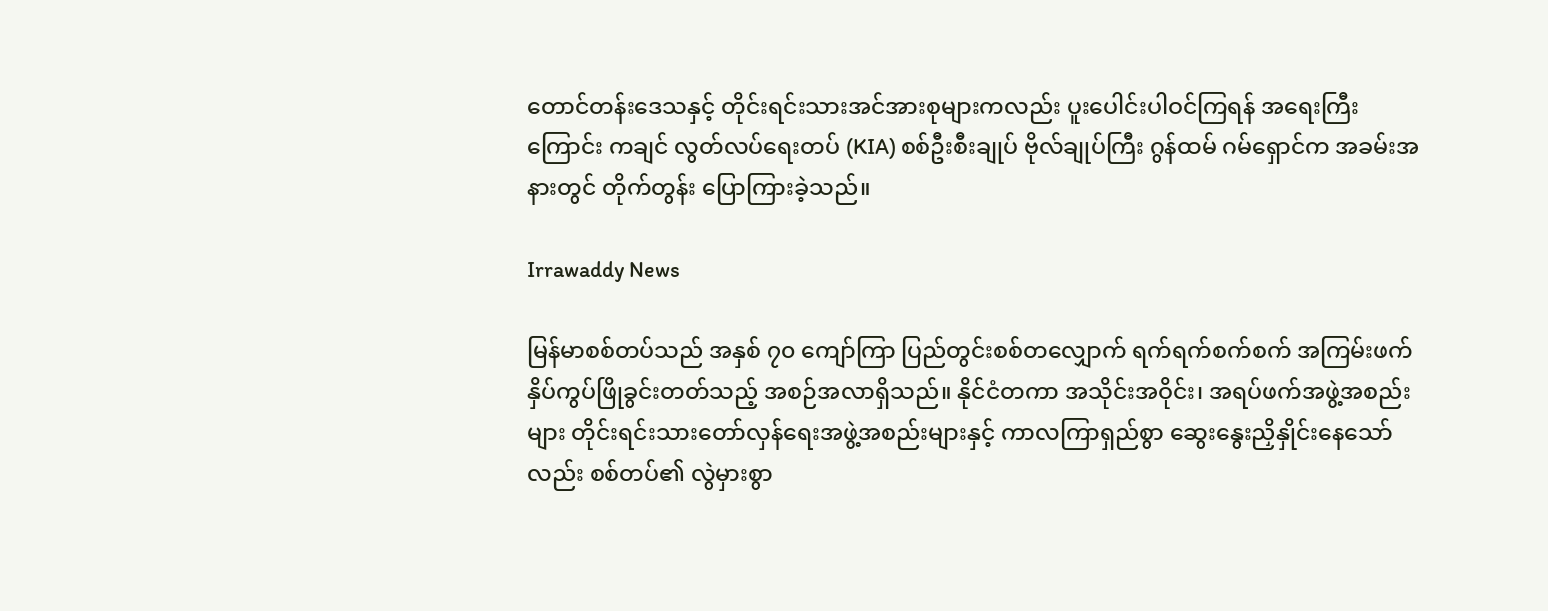တောင်တန်းဒေသနှင့် တိုင်းရင်းသားအင်အားစုများကလည်း ပူးပေါင်းပါဝင်ကြရန် အရေးကြီးကြောင်း ကချင် လွတ်လပ်ရေးတပ် (KIA) စစ်ဦးစီးချုပ် ဗိုလ်ချုပ်ကြီး ဂွန်ထမ် ဂမ်ရှောင်က အခမ်းအနားတွင် တိုက်တွန်း ပြောကြားခဲ့သည်။

Irrawaddy News

မြန်မာစစ်တပ်သည် အနှစ် ၇၀ ကျော်ကြာ ပြည်တွင်းစစ်တလျှောက် ရက်ရက်စက်စက် အကြမ်းဖက် နှိပ်ကွပ်ဖြိုခွင်းတတ်သည့် အစဉ်အလာရှိသည်။ နိုင်ငံတကာ အသိုင်းအဝိုင်း၊ အရပ်ဖက်အဖွဲ့အစည်းများ တိုင်းရင်းသားတော်လှန်ရေးအဖွဲ့အစည်းများနှင့် ကာလကြာရှည်စွာ ဆွေးနွေးညှိနှိုင်းနေသော်လည်း စစ်တပ်၏ လွဲမှားစွာ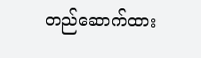တည်ဆောက်ထား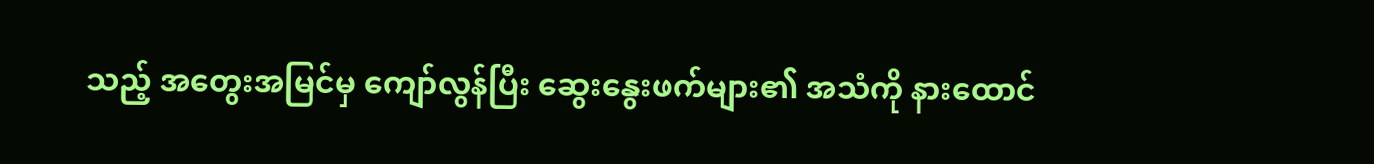သည့် အတွေးအမြင်မှ ကျော်လွန်ပြီး ဆွေးနွေးဖက်များ၏ အသံကို နားထောင်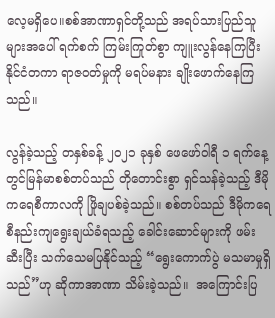လေ့မရှိပေ။စစ်အာဏာရှင်တို့သည် အရပ်သားပြည်သူများအပေါ် ရက်စက် ကြမ်းကြုတ်စွာ ကျူးလွန်နေကြပြီး နိုင်ငံတကာ ရာဇဝတ်မှုကို မရပ်မနား ချိုးဖောက်နေကြသည်။

လွန်ခဲ့သည့် တနှစ်ခန့် ၂၀၂၁ ခုနှစ် ဖေဖော်ဝါရီ ၁ ရက်နေ့တွင်မြန်မာစစ်တပ်သည် တိုတောင်းစွာ ရှင်သန်ခဲ့သည့် ဒီမိုကရေစီကာလကို ဖြိုချပစ်ခဲ့သည်။ စစ်တပ်သည် ဒီမိုကရေစီနည်းကျရွေးချယ်ခံရသည့် ခေါင်းဆောင်များကို ဖမ်းဆီးပြီး သက်သေမပြနိုင်သည့် “ရွေးကောက်ပွဲ မသမာမှုရှိသည်”ဟု ဆိုကာအာဏာ သိမ်းခဲ့သည်။  အကြောင်းပြ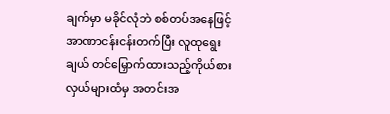ချက်မှာ မခိုင်လုံဘဲ စစ်တပ်အနေဖြင့်အာဏာငန်းငန်းတက်ပြီး လူထုရွေးချယ် တင်မြှောက်ထားသည့်ကိုယ်စားလှယ်များထံမှ အတင်းအ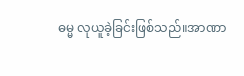ဓမ္မ လုယူခဲ့ခြင်းဖြစ်သည်။အာဏာ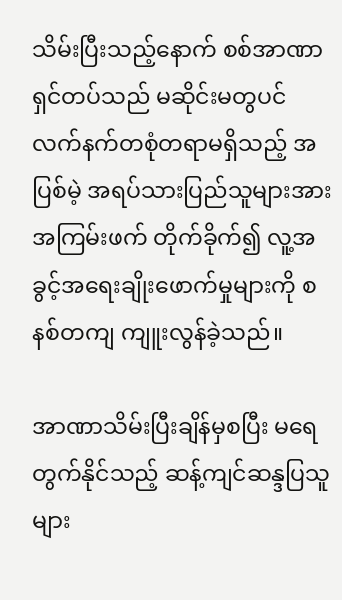သိမ်းပြီးသည့်နောက် စစ်အာဏာရှင်တပ်သည် မဆိုင်းမတွပင် လက်နက်တစုံတရာမရှိသည့် အပြစ်မဲ့ အရပ်သားပြည်သူများအား အကြမ်းဖက် တိုက်ခိုက်၍ လူ့အခွင့်အရေးချိုးဖောက်မှုများကို စနစ်တကျ ကျူးလွန်ခဲ့သည်။

အာဏာသိမ်းပြီးချိန်မှစပြီး မရေတွက်နိုင်သည့် ဆန့်ကျင်ဆန္ဒပြသူများ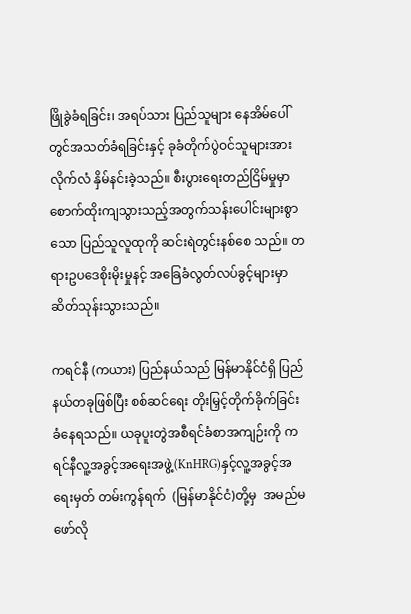ဖြိုခွဲခံရခြင်း၊ အရပ်သား ပြည်သူများ နေအိမ်ပေါ်တွင်အသတ်ခံရခြင်းနှင့် ခုခံတိုက်ပွဲဝင်သူများအား လိုက်လံ နှိမ်နင်းခဲ့သည်။ စီးပွားရေးတည်ငြိမ်မှုမှာ စောက်ထိုးကျသွားသည့်အတွက်သန်းပေါင်းများစွာသော ပြည်သူလူထုကို ဆင်းရဲတွင်းနစ်စေ သည်။ တရားဥပဒေစိုးမိုးမှုနင့် အခြေခံလွတ်လပ်ခွင့်များမှာဆိတ်သုန်းသွားသည်။

ကရင်နီ (ကယား) ပြည်နယ်သည် မြန်မာနိုင်ငံရှိ ပြည်နယ်တခုဖြစ်ပြီး စစ်ဆင်ရေး တိုးမြှင့်တိုက်ခိုက်ခြင်း ခံနေရသည်။ ယခုပူးတွဲအစီရင်ခံစာအကျဉ်းကို ကရင်နီလူ့အခွင့်အရေးအဖွဲ့(KnHRG)နှင့်လူ့အခွင့်အရေးမှတ် တမ်းကွန်ရက်  (မြန်မာနိုင်ငံ)တို့မှ  အမည်မဖော်လို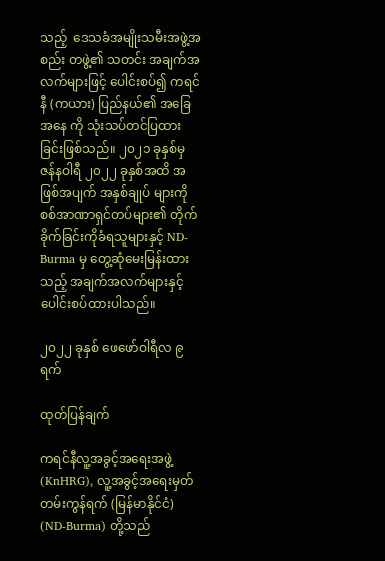သည့်  ဒေသခံအမျိုးသမီးအဖွဲ့အစည်း တဖွဲ့၏ သတင်း အချက်အလက်များဖြင့် ပေါင်းစပ်၍ ကရင်နီ (ကယား) ပြည်နယ်၏ အခြေအနေ ကို သုံးသပ်တင်ပြထားခြင်းဖြစ်သည်။ ၂၀၂၁ ခုနှစ်မှ ဇန်နဝါရီ ၂၀၂၂ ခုနှစ်အထိ အဖြစ်အပျက် အနှစ်ချုပ် များကိုစစ်အာဏာရှင်တပ်များ၏ တိုက်ခိုက်ခြင်းကိုခံရသူများနှင့် ND-Burma မှ တွေ့ဆုံမေးမြန်းထားသည့် အချက်အလက်များနှင့်ပေါင်းစပ်ထားပါသည်။

၂၀၂၂ ခုနှစ် ဖေဖော်ဝါရီလ ၉ ရက်

ထုတ်ပြန်ချက်

ကရင်နီလူ့အခွင့်အရေးအဖွဲ့ (KnHRG), လူ့အခွင့်အရေးမှတ်တမ်းကွန်ရက် (မြန်မာနိုင်ငံ) (ND-Burma) တို့သည်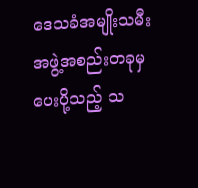ဒေသခံအမျိုးသမီးအဖွဲ့အစည်းတခုမှ ပေးပို့သည့် သ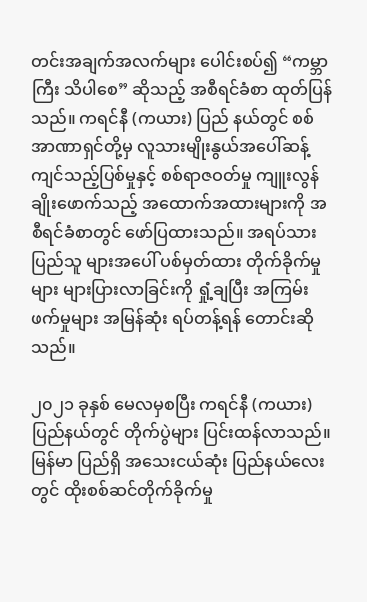တင်းအချက်အလက်များ ပေါင်းစပ်၍ “ကမ္ဘာကြီး သိပါစေ” ဆိုသည့် အစီရင်ခံစာ ထုတ်ပြန်သည်။ ကရင်နီ (ကယား) ပြည် နယ်တွင် စစ်အာဏာရှင်တို့မှ လူသားမျိုးနွယ်အပေါ်ဆန့်ကျင်သည့်ပြစ်မှုနှင့် စစ်ရာဇဝတ်မှု ကျူးလွန် ချိုးဖောက်သည့် အထောက်အထားများကို အစီရင်ခံစာတွင် ဖော်ပြထားသည်။ အရပ်သား ပြည်သူ များအပေါ် ပစ်မှတ်ထား တိုက်ခိုက်မှုများ များပြားလာခြင်းကို ရှုံ့ချပြီး အကြမ်းဖက်မှုများ အမြန်ဆုံး ရပ်တန့်ရန် တောင်းဆိုသည်။

၂၀၂၁ ခုနှစ် မေလမှစပြီး ကရင်နီ (ကယား) ပြည်နယ်တွင် တိုက်ပွဲများ ပြင်းထန်လာသည်။ မြန်မာ ပြည်ရှိ အသေးငယ်ဆုံး ပြည်နယ်လေးတွင် ထိုးစစ်ဆင်တိုက်ခိုက်မှု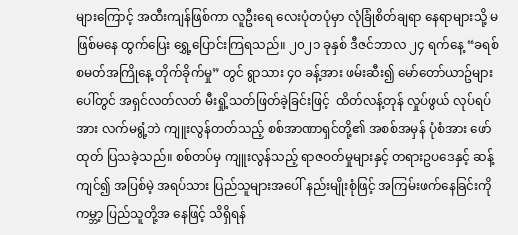များကြောင့် အထီးကျန်ဖြစ်ကာ လူဦးရေ လေးပုံတပုံမှာ လုံခြုံစိတ်ချရာ နေရာများသို့ မဖြစ်မနေ ထွက်ပြေး ရွှေ့ပြောင်းကြရသည်။ ၂၀၂၁ ခုနှစ် ဒီဇင်ဘာလ ၂၄ ရက်နေ့ “ခရစ်စမတ်အကြိုနေ့ တိုက်ခိုက်မှု” တွင် ရွာသား ၄၀ ခန့်အား ဖမ်းဆီး၍ မော်တော်ယာဥ်များပေါ်တွင် အရှင်လတ်လတ် မီးရှို့သတ်ဖြတ်ခဲ့ခြင်းဖြင့်  ထိတ်လန့်တုန် လှုပ်ဖွယ် လုပ်ရပ်အား လက်မရွံ့ဘဲ ကျူးလွန်တတ်သည့် စစ်အာဏာရှင်တို့၏ အစစ်အမှန် ပုံစံအား ဖော်ထုတ် ပြသခဲ့သည်။ စစ်တပ်မှ ကျူးလွန်သည့် ရာဇဝတ်မှုများနှင့် တရားဥပဒေနှင့် ဆန့်ကျင်၍ အပြစ်မဲ့ အရပ်သား ပြည်သူများအပေါ် နည်းမျိုးစုံဖြင့် အကြမ်းဖက်နေခြင်းကို ကမ္ဘာ့ ပြည်သူတို့အ နေဖြင့် သိရှိရန်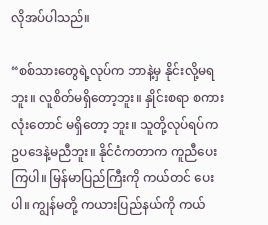လိုအပ်ပါသည်။

“စစ်သားတွေရဲ့လုပ်က ဘာနဲ့မှ နိုင်းလို့မရဘူး။ လူစိတ်မရှိတော့ဘူး။ နှိုင်းစရာ စကားလုံးတောင် မရှိတော့ ဘူး။ သူတို့လုပ်ရပ်က ဥပဒေနဲ့မညီဘူး။ နိုင်ငံကတာက ကူညီပေးကြပါ။ မြန်မာပြည်ကြီးကို ကယ်တင် ပေးပါ။ ကျွန်မတို့ ကယားပြည်နယ်ကို ကယ်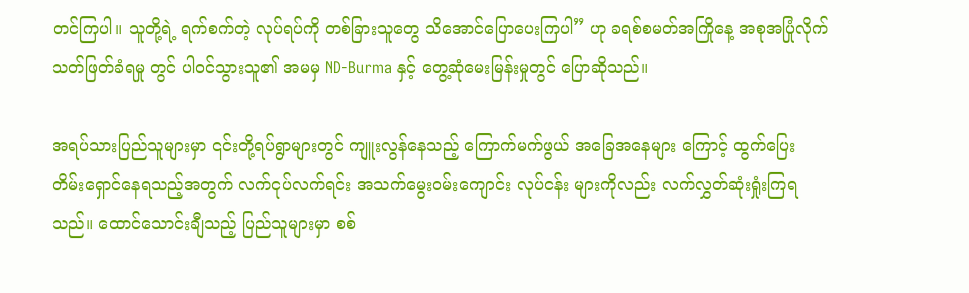တင်ကြပါ။ သူတို့ရဲ့ ရက်စက်တဲ့ လုပ်ရပ်ကို တစ်ခြားသူတွေ သိအောင်ပြောပေးကြပါ” ဟု ခရစ်စမတ်အကြိုနေ့ အစုအပြုံလိုက် သတ်ဖြတ်ခံရမှု တွင် ပါဝင်သွားသူ၏ အမမှ ND-Burma နှင့် တွေ့ဆုံမေးမြန်းမှုတွင် ပြောဆိုသည်။

အရပ်သားပြည်သူများမှာ ၎င်းတို့ရပ်ရွာများတွင် ကျူးလွန်နေသည့် ကြောက်မက်ဖွယ် အခြေအနေများ ကြောင့် ထွက်ပြေး တိမ်းရှောင်နေရသည့်အတွက် လက်ငုပ်လက်ရင်း အသက်မွေးဝမ်းကျောင်း လုပ်ငန်း များကိုလည်း လက်လွှတ်ဆုံးရှုံးကြရသည်။ ထောင်သောင်းချီသည့် ပြည်သူများမှာ စစ်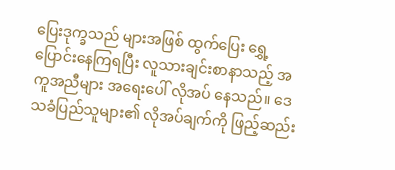ပြေးဒုက္ခသည် များအဖြစ် ထွက်ပြေး ရွှေ့ပြောင်းနေကြရပြီး လူသားချင်းစာနာသည့် အကူအညီများ အရေးပေါ် လိုအပ် နေသည်။ ဒေသခံပြည်သူများ၏ လိုအပ်ချက်ကို ဖြည့်ဆည်း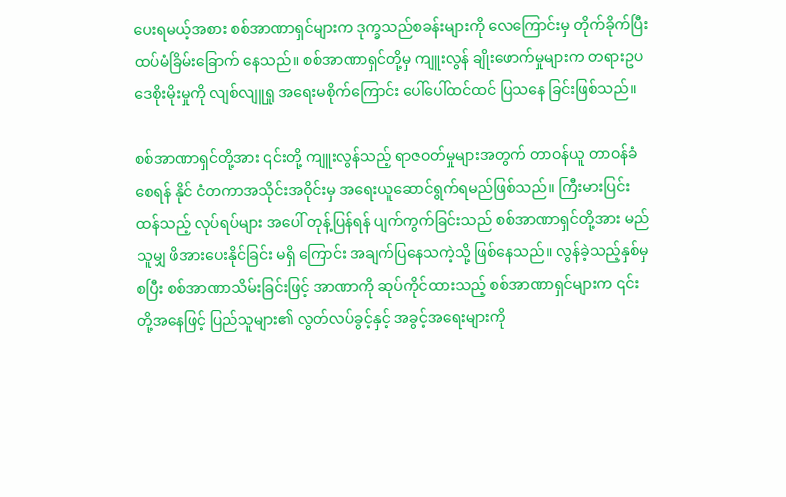ပေးရမယ့်အစား စစ်အာဏာရှင်များက ဒုက္ခသည်စခန်းများကို လေကြောင်းမှ တိုက်ခိုက်ပြီး ထပ်မံခြိမ်းခြောက် နေသည်။ စစ်အာဏာရှင်တို့မှ ကျူးလွန် ချိုးဖောက်မှုများက တရားဥပဒေစိုးမိုးမှုကို လျစ်လျူရှု အရေးမစိုက်ကြောင်း ပေါ်ပေါ်ထင်ထင် ပြသနေ ခြင်းဖြစ်သည်။

စစ်အာဏာရှင်တို့အား ၎င်းတို့ ကျူးလွန်သည့် ရာဇဝတ်မှုများအတွက် တာဝန်ယူ တာဝန်ခံစေရန် နိုင် ငံတကာအသိုင်းအဝိုင်းမှ အရေးယူဆောင်ရွက်ရမည်ဖြစ်သည်။ ကြီးမားပြင်းထန်သည့် လုပ်ရပ်များ အပေါ် တုန့်ပြန်ရန် ပျက်ကွက်ခြင်းသည် စစ်အာဏာရှင်တို့အား မည်သူမျှ ဖိအားပေးနိုင်ခြင်း မရှိ ကြောင်း အချက်ပြနေသကဲ့သို့ ဖြစ်နေသည်။ လွန်ခဲ့သည့်နှစ်မှစပြီး စစ်အာဏာသိမ်းခြင်းဖြင့် အာဏာကို ဆုပ်ကိုင်ထားသည့် စစ်အာဏာရှင်များက ၎င်းတို့အနေဖြင့် ပြည်သူများ၏ လွတ်လပ်ခွင့်နှင့် အခွင့်အရေးများကို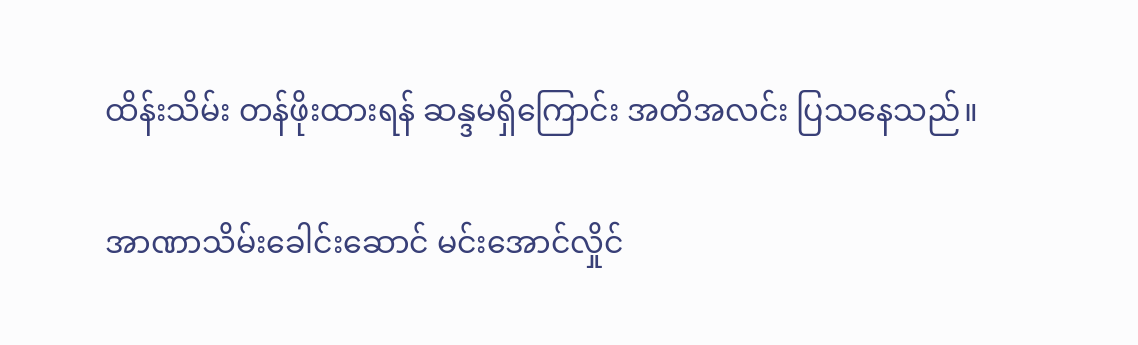ထိန်းသိမ်း တန်ဖိုးထားရန် ဆန္ဒမရှိကြောင်း အတိအလင်း ပြသနေသည်။

အာဏာသိမ်းခေါင်းဆောင် မင်းအောင်လှိုင်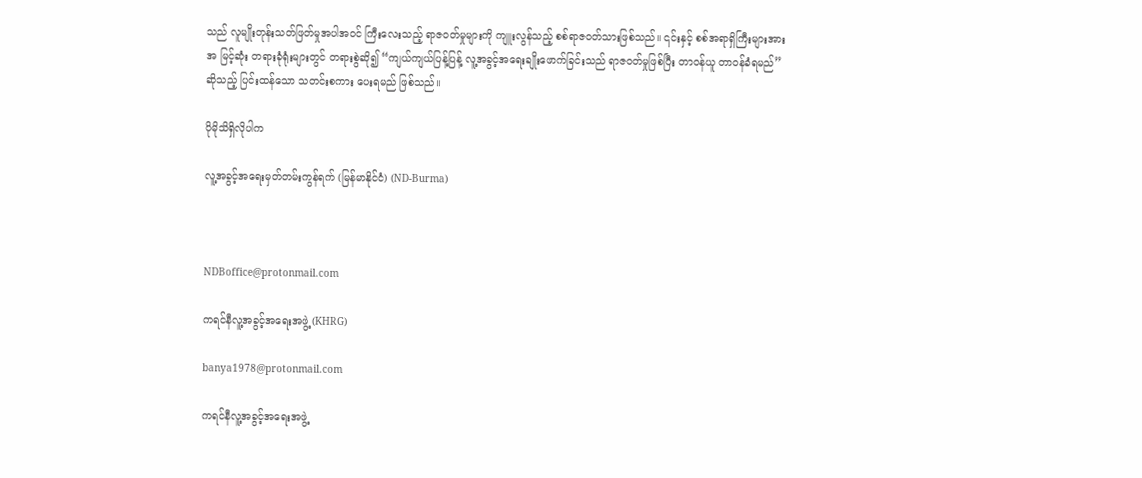သည် လူမျိုးတုန်းသတ်ဖြတ်မှုအပါအဝင် ကြီးလေးသည့် ရာဇဝတ်မှုများကို ကျူးလွန်သည့် စစ်ရာဇဝတ်သားဖြစ်သည်။ ၎င်းနှင့် စစ်အရာရှိကြီးများအား အ မြင့်ဆုံး တရားခုံရုံးများတွင် တရားစွဲဆို၍ “ကျယ်ကျယ်ပြန့်ပြန့် လူ့အခွင့်အရေးချိုးဖောက်ခြင်းသည် ရာဇဝတ်မှုဖြစ်ပြီး တာဝန်ယူ တာဝန်ခံရမည်”ဆိုသည့် ပြင်းထန်သော သတင်းစကား ပေးရမည် ဖြစ်သည်။

ပိုမိုသိရှိလိုပါက

လူ့အခွင့်အရေးမှတ်တမ်းကွန်ရက် (မြန်မာနိုင်ငံ) (ND-Burma)



NDBoffice@protonmail.com

ကရင်နီလူ့အခွင့်အရေးအဖွဲ့ (KHRG)

banya1978@protonmail.com

ကရင်နီလူ့အခွင့်အရေးအဖွဲ့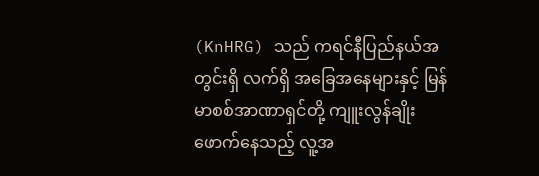(KnHRG) သည် ကရင်နီပြည်နယ်အတွင်းရှိ လက်ရှိ အခြေအနေများနှင့် မြန်မာစစ်အာဏာရှင်တို့ ကျူးလွန်ချိုးဖောက်နေသည့် လူ့အ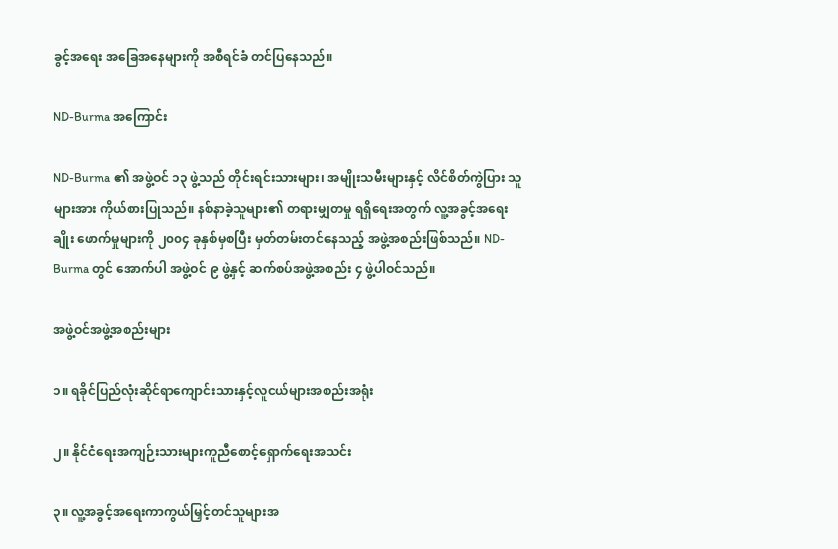ခွင့်အရေး အခြေအနေများကို အစီရင်ခံ တင်ပြနေသည်။

ND-Burma အကြောင်း

ND-Burma ၏ အဖွဲ့ဝင် ၁၃ ဖွဲ့သည် တိုင်းရင်းသားများ၊ အမျိုးသမီးများနှင့် လိင်စိတ်ကွဲပြား သူများအား ကိုယ်စားပြုသည်။ နစ်နာခဲ့သူများ၏ တရားမျှတမှု ရရှိရေးအတွက် လူ့အခွင့်အရေးချိုး ဖောက်မှုများကို ၂၀၀၄ ခုနှစ်မှစပြီး မှတ်တမ်းတင်နေသည့် အဖွဲ့အစည်းဖြစ်သည်။ ND-Burma တွင် အောက်ပါ အဖွဲ့ဝင် ၉ ဖွဲ့နှင့် ဆက်စပ်အဖွဲ့အစည်း ၄ ဖွဲ့ပါဝင်သည်။

အဖွဲ့ဝင်အဖွဲ့အစည်းများ

၁။ ရခိုင်ပြည်လုံးဆိုင်ရာကျောင်းသားနှင့်လူငယ်များအစည်းအရုံး

၂။ နိုင်ငံရေးအကျဉ်းသားများကူညီစောင့်ရှောက်ရေးအသင်း

၃။ လူ့အခွင့်အရေးကာကွယ်မြှင့်တင်သူများအ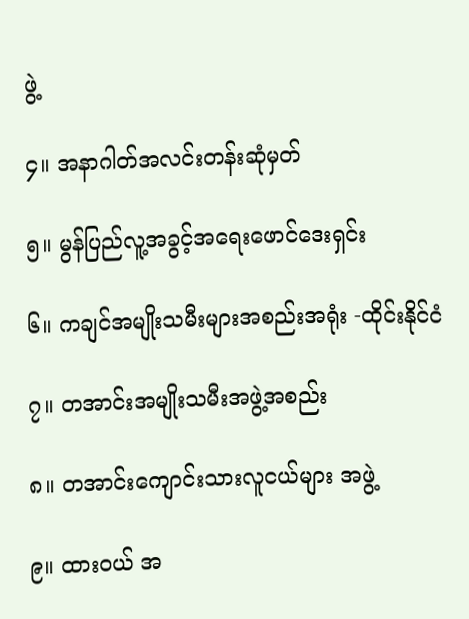ဖွဲ့

၄။ အနာဂါတ်အလင်းတန်းဆုံမှတ်

၅။ မွန်ပြည်လူ့အခွင့်အရေးဖောင်ဒေးရှင်း

၆။ ကချင်အမျိုးသမီးများအစည်းအရုံး -ထိုင်းနိုင်ငံ

၇။ တအာင်းအမျိုးသမီးအဖွဲ့အစည်း

၈။ တအာင်းကျောင်းသားလူငယ်များ အဖွဲ့

၉။ ထားဝယ် အ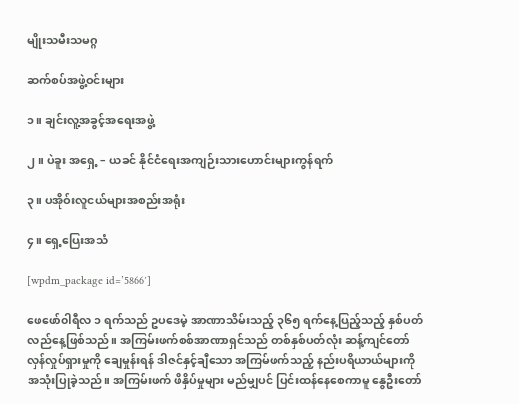မျိုးသမီးသမဂ္ဂ

ဆက်စပ်အဖွဲ့ဝင်းများ

၁။ ချင်းလူ့အခွင့်အရေးအဖွဲ့

၂။ ပဲခူး အရှေ့ – ယခင် နိုင်ငံရေးအကျဉ်းသားဟောင်းများကွန်ရက်

၃။ ပအိုဝ်းလူငယ်များအစည်းအရုံး

၄။ ရှေ့ပြေးအသံ

[wpdm_package id=’5866′]

ဖေဖော်၀ါရီလ ၁ ရက်သည် ဥပဒေမဲ့ အာဏာသိမ်းသည့် ၃၆၅ ရက်နေ့ပြည့်သည့် နှစ်ပတ်လည်နေ့ဖြစ်သည်။ အကြမ်းဖက်စစ်အာဏာရှင်သည် တစ်နှစ်ပတ်လုံး ဆန့်ကျင်တော်လှန်လှုပ်ရှားမှုကို ချေမှုန်းရန် ဒါဇင်နှင့်ချီသော အကြမ်ဖက်သည့် နည်းပရိယာယ်များကို အသုံးပြုခဲ့သည်။ အကြမ်းဖက် ဖိနှိပ်မှုများ မည်မျှပင် ပြင်းထန်နေစေကာမူ နွေဦးတော်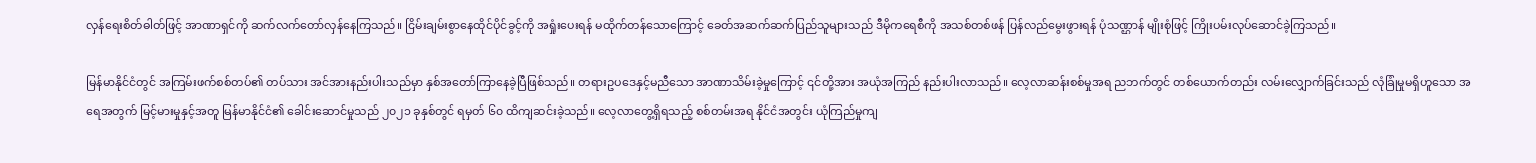လှန်ရေးစိတ်ဓါတ်ဖြင့် အာဏာရှင်ကို ဆက်လက်တော်လှန်နေကြသည်။ ငြိမ်းချမ်းစွာနေထိုင်ပိုင်ခွင့်ကို အရှုံးပေးရန် မထိုက်တန်သောကြောင့် ခေတ်အဆက်ဆက်ပြည်သူများသည် ဒီမိုကရေစီကို အသစ်တစ်ဖန် ပြန်လည်မွေးဖွားရန် ပုံသဏ္ဌာန် မျိုးစုံဖြင့် ကြိုးပမ်းလုပ်ဆောင်ခဲ့ကြသည်။

မြန်မာနိုင်ငံတွင် အကြမ်းဖက်စစ်တပ်၏ တပ်သား အင်အားနည်းပါးသည်မှာ နှစ်အတော်ကြာနေခဲ့ပြီဖြစ်သည်။ တရားဥပဒေနှင့်မညီသော အာဏာသိမ်းခဲ့မှုကြောင့် ၎င်တို့အား အယုံအကြည် နည်းပါးလာသည်။ လေ့လာဆန်းစစ်မှုအရ ညဘက်တွင် တစ်ယောက်တည်း လမ်းလျှောက်ခြင်းသည် လုံခြုံမှုမရှိဟူသော အရေအတွက် မြင့်မားမှုနှင့်အတူ မြန်မာနိုင်ငံ၏ ခေါင်းဆောင်မှုသည် ၂၀၂၁ ခုနှစ်တွင် ရမှတ် ၆၀ ထိကျဆင်းခဲ့သည်။ လေ့လာတွေ့ရှိရသည့် စစ်တမ်းအရ နိုင်ငံအတွင်း ယုံကြည်မှုကျ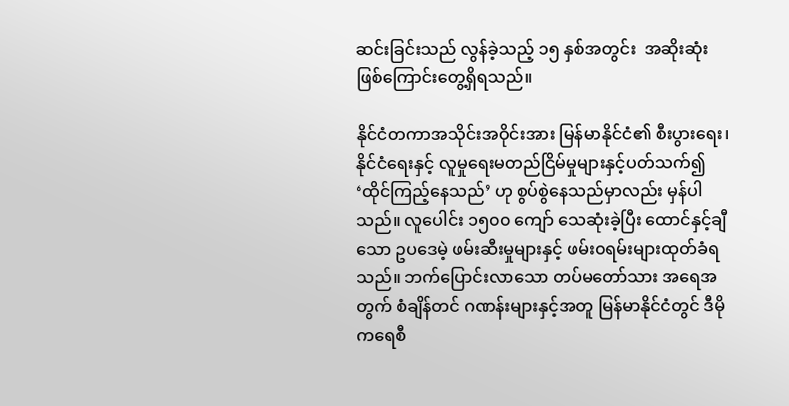ဆင်းခြင်းသည် လွန်ခဲ့သည့် ၁၅ နှစ်အတွင်း  အဆိုးဆုံး ဖြစ်ကြောင်းတွေ့ရှိရသည်။

နိုင်ငံတကာအသိုင်းအဝိုင်းအား မြန်မာနိုင်ငံ၏ စီးပွားရေး၊ နိုင်ငံရေးနှင့် လူမှုရေးမတည်ငြိမ်မှုများနှင့်ပတ်သက်၍  ‘ထိုင်ကြည့်နေသည်’ ဟု စွပ်စွဲနေသည်မှာလည်း မှန်ပါသည်။ လူပေါင်း ၁၅၀၀ ကျော် သေဆုံးခဲ့ပြီး ထောင်နှင့်ချီသော ဥပဒေမဲ့ ဖမ်းဆီးမှုများနှင့် ဖမ်း၀ရမ်းများထုတ်ခံရသည်။ ဘက်ပြောင်းလာသော တပ်မတော်သား အရေအတွက် စံချိန်တင် ဂဏန်းများနှင့်အတူ မြန်မာနိုင်ငံတွင် ဒီမိုကရေစီ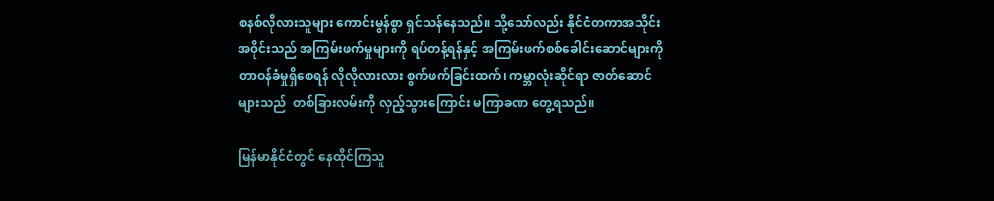စနစ်လိုလားသူများ ကောင်းမွန်စွာ ရှင်သန်နေသည်။ သို့သော်လည်း နိုင်ငံတကာအသိုင်းအ၀ိုင်းသည် အကြမ်းဖက်မှုများကို ရပ်တန့်ရန်နှင့် အကြမ်းဖက်စစ်ခေါင်းဆောင်များကို တာဝန်ခံမှုရှိစေရန် လိုလိုလားလား စွက်ဖက်ခြင်းထက်၊ ကမ္ဘာလုံးဆိုင်ရာ ဇာတ်ဆောင်များသည်  တစ်ခြားလမ်းကို လှည့်သွားကြောင်း မကြာခဏ တွေ့ရသည်။

မြန်မာနိုင်ငံတွင် နေထိုင်ကြသူ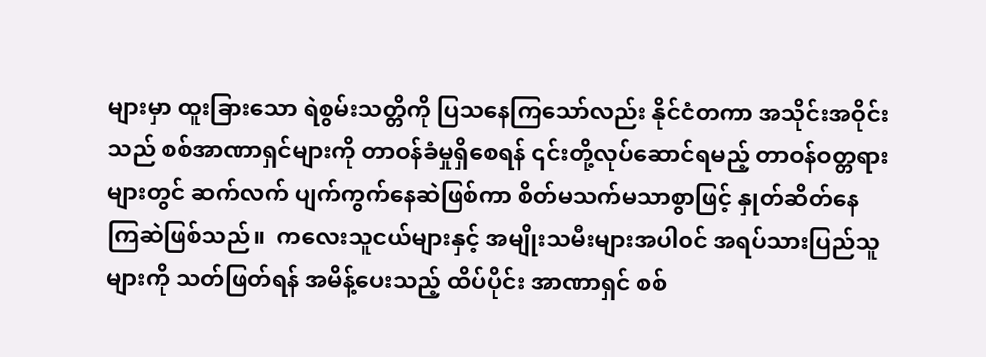များမှာ ထူးခြားသော ရဲစွမ်းသတ္တိကို ပြသနေကြသော်လည်း နိုင်ငံတကာ အသိုင်းအဝိုင်းသည် စစ်အာဏာရှင်များကို တာဝန်ခံမှုရှိစေရန် ၎င်းတို့လုပ်ဆောင်ရမည့် တာဝန်ဝတ္တရားများတွင် ဆက်လက် ပျက်ကွက်နေဆဲဖြစ်ကာ စိတ်မသက်မသာစွာဖြင့် နှုတ်ဆိတ်နေကြဆဲဖြစ်သည်။  ကလေးသူငယ်များနှင့် အမျိုးသမီးများအပါ၀င် အရပ်သားပြည်သူများကို သတ်ဖြတ်ရန် အမိန့်ပေးသည့် ထိပ်ပိုင်း အာဏာရှင် စစ်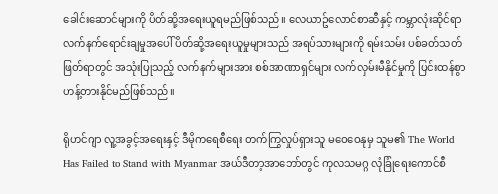ခေါင်းဆောင်များကို ပိတ်ဆို့အရေးယူရမည်ဖြစ်သည်။ လေယာဥ်လောင်စာဆီနှင့် ကမ္ဘာလုံးဆိုင်ရာ လက်နက်ရောင်းချမှုအပေါ် ပိတ်ဆို့အရေးယူမှုများသည် အရပ်သားများကို ရမ်းသမ်း ပစ်ခတ်သတ်ဖြတ်ရာတွင် အသုံးပြုသည့် လက်နက်များအား စစ်အာဏာရှင်များ လက်လှမ်းမီနိုင်မှုကို ပြင်းထန်စွာ ဟန့်တားနိုင်မည်ဖြစ်သည်။

ရိုဟင်ဂျာ လူ့အခွင့်အရေးနှင့် ဒီမိုကရေစီရေး တက်ကြွလှုပ်ရှားသူ မဝေဝေနုမှ သူမ၏ The World Has Failed to Stand with Myanmar အယ်ဒီတာ့အာဘော်တွင် ကုလသမဂ္ဂ လုံခြုံရေးကောင်စီ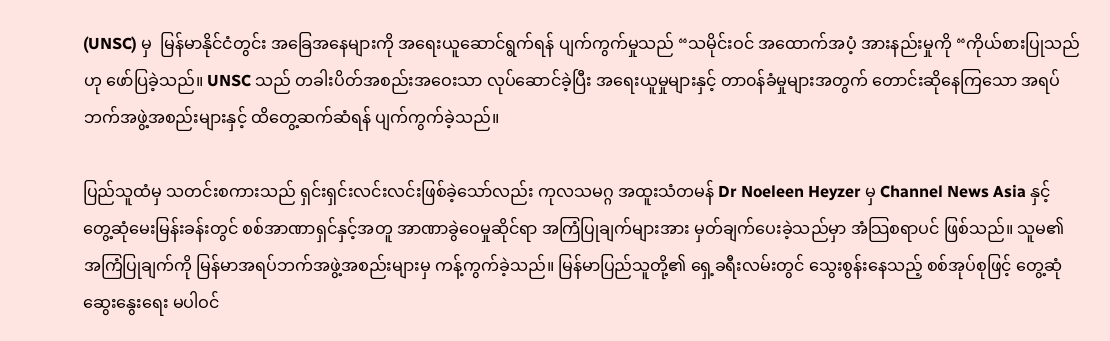(UNSC) မှ  မြန်မာနိုင်ငံတွင်း အခြေအနေများကို အရေးယူဆောင်ရွက်ရန် ပျက်ကွက်မှုသည် “သမိုင်းဝင် အထောက်အပံ့ အားနည်းမှုကို “ကိုယ်စားပြုသည်ဟု ဖော်ပြခဲ့သည်။ UNSC သည် တခါးပိတ်အစည်းအဝေးသာ လုပ်ဆောင်ခဲ့ပြီး အရေးယူမှုများနှင့် တာ၀န်ခံမှုများအတွက် တောင်းဆိုနေကြသော အရပ်ဘက်အဖွဲ့အစည်းများနှင့် ထိတွေ့ဆက်ဆံရန် ပျက်ကွက်ခဲ့သည်။

ပြည်သူထံမှ သတင်းစကားသည် ရှင်းရှင်းလင်းလင်းဖြစ်ခဲ့သော်လည်း ကုလသမဂ္ဂ အထူးသံတမန် Dr Noeleen Heyzer မှ Channel News Asia နှင့် တွေ့ဆုံမေးမြန်းခန်းတွင် စစ်အာဏာရှင်နှင့်အတူ အာဏာခွဲဝေမှုဆိုင်ရာ အကြံပြုချက်များအား မှတ်ချက်ပေးခဲ့သည်မှာ အံသြစရာပင် ဖြစ်သည်။ သူမ၏ အကြံပြုချက်ကို မြန်မာအရပ်ဘက်အဖွဲ့အစည်းများမှ ကန့်ကွက်ခဲ့သည်။ မြန်မာပြည်သူတို့၏ ရှေ့ခရီးလမ်းတွင် သွေးစွန်းနေသည့် စစ်အုပ်စုဖြင့် တွေ့ဆုံဆွေးနွေးရေး မပါဝင်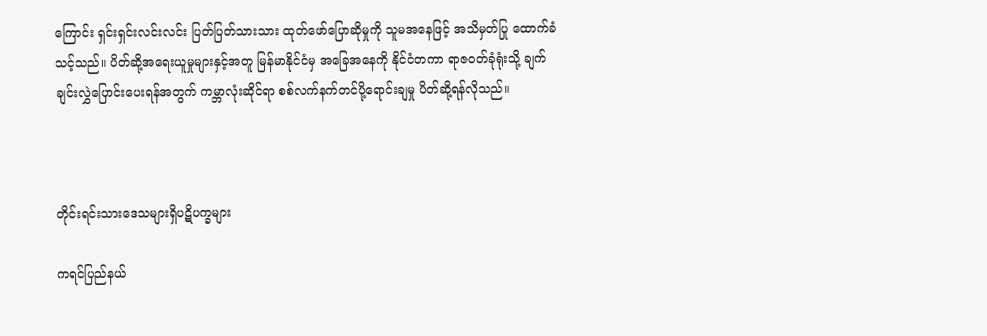ကြောင်း ရှင်းရှင်းလင်းလင်း ပြတ်ပြတ်သားသား ထုတ်ဖော်ပြောဆိုမှုကို သူမအနေဖြင့် အသိမှတ်ပြု ထောက်ခံသင့်သည်။ ပိတ်ဆို့အရေးယူမှုများနှင့်အတူ မြန်မာနိုင်ငံမှ အခြေအနေကို နိုင်ငံတကာ ရာဇ၀တ်ခုံရုံးသို့ ချက်ချင်းလွှဲပြောင်းပေးရန်အတွက် ကမ္ဘာလုံးဆိုင်ရာ စစ်လက်နက်တင်ပို့ရောင်းချမှု ပိတ်ဆို့ရန်လိုသည်။



တိုင်းရင်းသားဒေသများရှိပဋိပက္ခများ

ကရင်ပြည်နယ်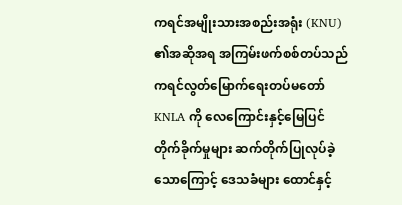ကရင်အမျိုးသားအစည်းအရုံး (KNU) ၏အဆိုအရ အကြမ်းဖက်စစ်တပ်သည် ကရင်လွတ်မြောက်ရေးတပ်မတော် KNLA ကို လေကြောင်းနှင့်မြေပြင်တိုက်ခိုက်မှုများ ဆက်တိုက်ပြုလုပ်ခဲ့သောကြောင့် ဒေသခံများ ထောင်နှင့်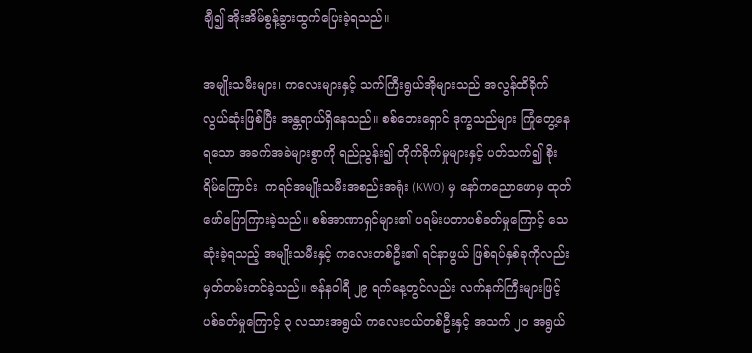ချီ၍ အိုးအိမ်စွန့်ခွားထွက်ပြေးခဲ့ရသည်။

အမျိုးသမီးများ၊ ကလေးများနှင့် သက်ကြီးရွယ်အိုများသည် အလွန်ထိခိုက်လွယ်ဆုံးဖြစ်ပြီး အန္တရာယ်ရှိနေသည်။ စစ်ဘေးရှောင် ဒုက္ခသည်များ ကြုံတွေ့နေရသော အခက်အခဲများစွာကို ရည်ညွန်း၍ တိုက်ခိုက်မှုများနှင့် ပတ်သက်၍ စိုးရိမ်ကြောင်း  ကရင်အမျိုးသမီးအစည်းအရုံး (KWO) မှ နော်ကညောဖောမှ ထုတ်ဖော်ပြောကြားခဲ့သည်။ စစ်အာဏာရှင်များ၏ ပရမ်းပတာပစ်ခတ်မှုကြောင့် သေဆုံးခဲ့ရသည့် အမျိုးသမီးနှင့် ကလေးတစ်ဦး၏ ရင်နာဖွယ် ဖြစ်ရပ်နှစ်ခုကိုလည်း မှတ်တမ်းတင်ခဲ့သည်။ ဇန်နဝါရီ ၂၉ ရက်နေ့တွင်လည်း လက်နက်ကြီးများဖြင့်ပစ်ခတ်မှုကြောင့် ၃ လသားအရွယ် ကလေးငယ်တစ်ဦးနှင့် အသက် ၂၀ အရွယ်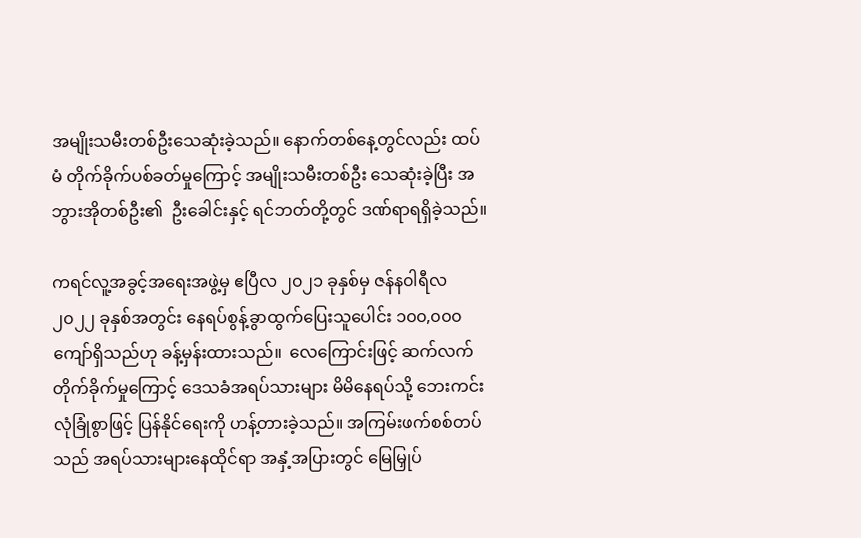အမျိုးသမီးတစ်ဦးသေဆုံးခဲ့သည်။ နောက်တစ်နေ့တွင်လည်း ထပ်မံ တိုက်ခိုက်ပစ်ခတ်မှုကြောင့် အမျိုးသမီးတစ်ဦး သေဆုံးခဲ့ပြီး အဘွားအိုတစ်ဦး၏  ဦးခေါင်းနှင့် ရင်ဘတ်တို့တွင် ဒဏ်ရာရရှိခဲ့သည်။

ကရင်လူ့အခွင့်အရေးအဖွဲ့မှ ဧပြီလ ၂၀၂၁ ခုနှစ်မှ ဇန်န၀ါရီလ ၂၀၂၂ ခုနှစ်အတွင်း နေရပ်စွန့်ခွာထွက်ပြေးသူပေါင်း ၁၀၀,၀၀၀ ကျော်ရှိသည်ဟု ခန့်မှန်းထားသည်။  လေကြောင်းဖြင့် ဆက်လက်တိုက်ခိုက်မှုကြောင့် ဒေသခံအရပ်သားများ မိမိနေရပ်သို့ ဘေးကင်းလုံခြုံစွာဖြင့် ပြန်နိုင်ရေးကို ဟန့်တားခဲ့သည်။ အကြမ်းဖက်စစ်တပ်သည် အရပ်သားများနေထိုင်ရာ အနှံ့အပြားတွင် မြေမြှုပ်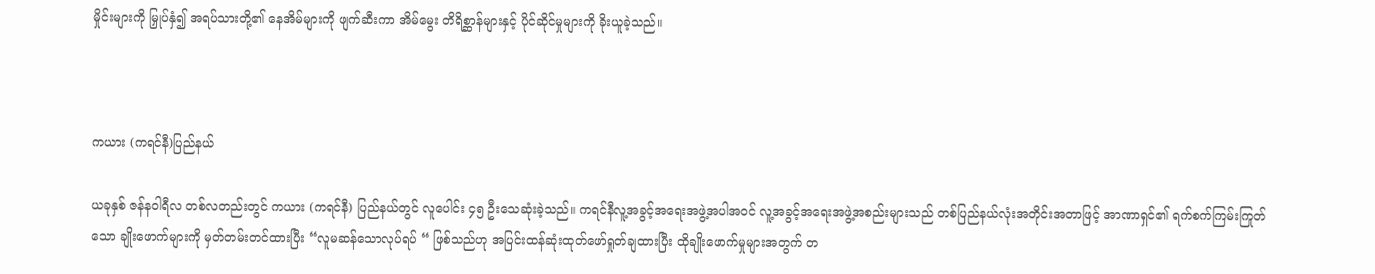မှိုင်းများကို မြှုပ်နှံ၍ အရပ်သားတို့၏ နေအိမ်များကို ဖျက်ဆီးကာ အိမ်မွေး တိရိစ္ဆာန်များနှင့် ပိုင်ဆိုင်မှုများကို ခိုးယူခဲ့သည်။



ကယား (ကရင်နီ)ပြည်နယ်

ယခုနှစ် ဇန်နဝါရီလ တစ်လတည်းတွင် ကယား (ကရင်နီ) ပြည်နယ်တွင် လူပေါင်း ၄၅ ဦးသေဆုံးခဲ့သည်။ ကရင်နီလူ့အခွင့်အရေးအဖွဲ့အပါအ၀င် လူ့အခွင့်အရေးအဖွဲ့အစည်းများသည် တစ်ပြည်နယ်လုံးအတိုင်းအတာဖြင့် အာဏာရှင်၏ ရက်စက်ကြမ်းကြုတ်သော ချိုးဖောက်များကို မှတ်တမ်းတင်ထားပြီး “လူမဆန်သောလုပ်ရပ် “ ဖြစ်သည်ဟု အပြင်းထန်ဆုံးထုတ်ဖော်ရှုတ်ချထားပြီး ထိုချိုးဖောက်မှုများအတွက် တ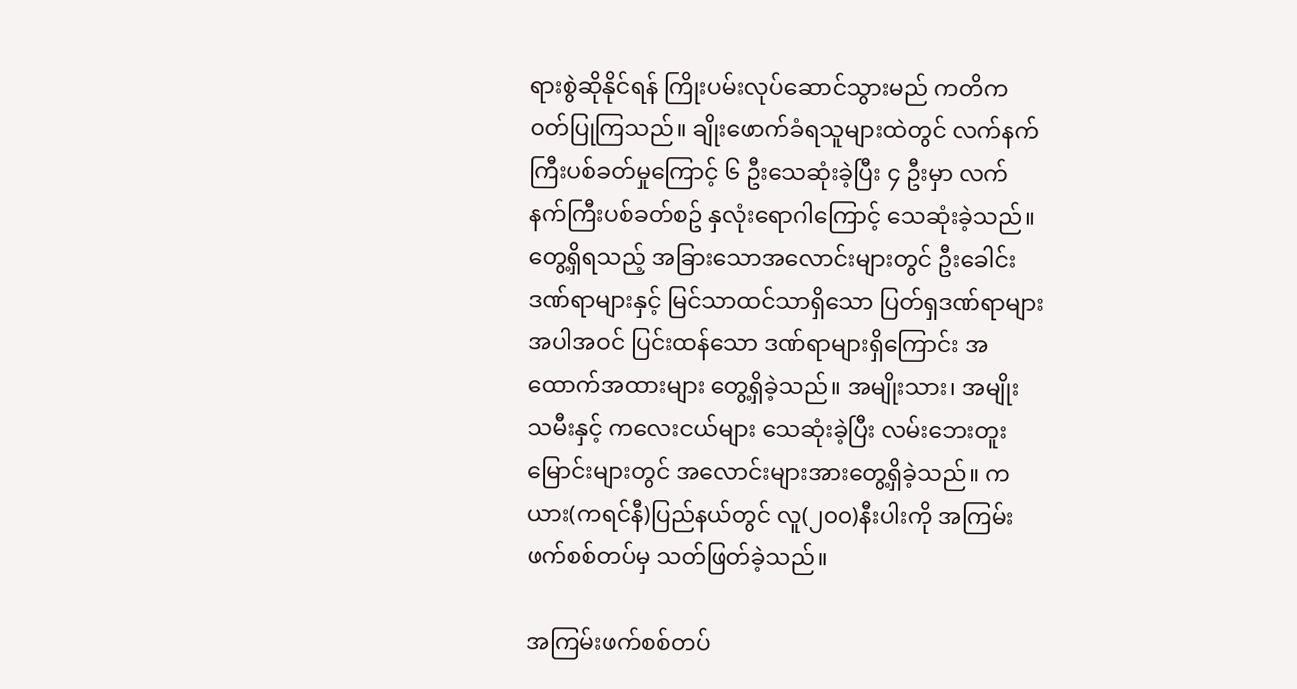ရားစွဲဆိုနိုင်ရန် ကြိုးပမ်းလုပ်ဆောင်သွားမည် ကတိက၀တ်ပြုကြသည်။ ချိုးဖောက်ခံရသူများထဲတွင် လက်နက်ကြီးပစ်ခတ်မှုကြောင့် ၆ ဦးသေဆုံးခဲ့ပြီး ၄ ဦးမှာ လက်နက်ကြီးပစ်ခတ်စဥ် နှလုံးရောဂါကြောင့် သေဆုံးခဲ့သည်။ တွေ့ရှိရသည့် အခြားသောအလောင်းများတွင် ဦးခေါင်းဒဏ်ရာများနှင့် မြင်သာထင်သာရှိသော ပြတ်ရှဒဏ်ရာများ အပါအဝင် ပြင်းထန်သော ဒဏ်ရာများရှိကြောင်း အထောက်အထားများ တွေ့ရှိခဲ့သည်။ အမျိုးသား၊ အမျိုးသမီးနှင့် ကလေးငယ်များ သေဆုံးခဲ့ပြီး လမ်းဘေးတူးမြောင်းများတွင် အလောင်းများအားတွေ့ရှိခဲ့သည်။ ကယား(ကရင်နီ)ပြည်နယ်တွင် လူ(၂၀၀)နီးပါးကို အကြမ်းဖက်စစ်တပ်မှ သတ်ဖြတ်ခဲ့သည်။

အကြမ်းဖက်စစ်တပ်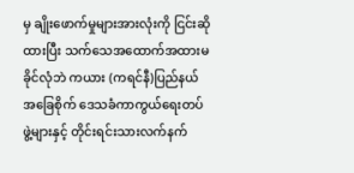မှ ချိုးဖောက်မှုများအားလုံးကို ငြင်းဆိုထားပြီး သက်သေအထောက်အထားမခိုင်လုံဘဲ ကယား (ကရင်နီ)ပြည်နယ် အခြေစိုက် ဒေသခံကာကွယ်ရေးတပ်ဖွဲ့များနှင့် တိုင်းရင်းသားလက်နက်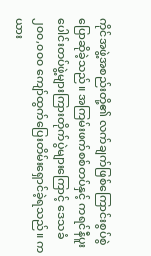ကိုင်အဖွဲ့အစည်းတို့၏ လက်ချက်ဖြစ်ကြောင်းစွပ်စွဲပြောဆိုခဲ့သည်။ အကြမ်းဖက်စစ်တပ်နှင့် ကရင်နီပူးပေါင်းတပ်ဖွဲ့များကြားတိုက်ပွဲများကြောင့် ဒေသခံ ၂၀၀,၀၀၀ ကျော်ထွက်ပြေးတိမ်းရှောင်ခဲ့ရသည်။ ကယား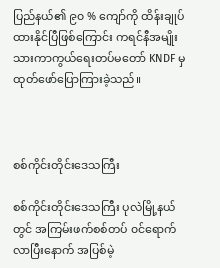ပြည်နယ်၏ ၉၀ % ကျော်ကို ထိန်းချုပ်ထားနိုင်ပြီဖြစ်ကြောင်း ကရင်နီအမျိုးသားကာကွယ်ရေးတပ်မတော် KNDF မှ ထုတ်ဖော်ပြောကြားခဲ့သည်။



စစ်ကိုင်းတိုင်းဒေသကြီး

စစ်ကိုင်းတိုင်းဒေသကြီး ပုလဲမြို့နယ်တွင် အကြမ်းဖက်စစ်တပ် ၀င်ရောက်လာပြီးနောက် အပြစ်မဲ့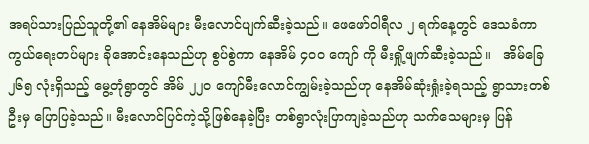အရပ်သားပြည်သူတို့၏ နေအိမ်များ မီးလောင်ပျက်ဆီးခဲ့သည်။ ဖေဖော်၀ါရီလ ၂ ရက်နေ့တွင် ဒေသခံကာကွယ်ရေးတပ်များ ခိုအောင်းနေသည်ဟု စွပ်စွဲကာ နေအိမ် ၄၀၀ ကျော် ကို မီးရှို့ဖျက်ဆီးခဲ့သည်။   အိမ်ခြေ ၂၆၅ လုံးရှိသည့် မွေ့တုံရွာတွင် အိမ် ၂၂၀ ကျော်မီးလောင်ကျွမ်းခဲ့သည်ဟု နေအိမ်ဆုံးရှုံးခဲ့ရသည့် ရွာသားတစ်ဦးမှ ပြောပြခဲ့သည်။ မီးလောင်ပြင်ကဲ့သို့ဖြစ်နေခဲ့ပြီး တစ်ရွာလုံးပြာကျခဲ့သည်ဟု သက်သေများမှ ပြန်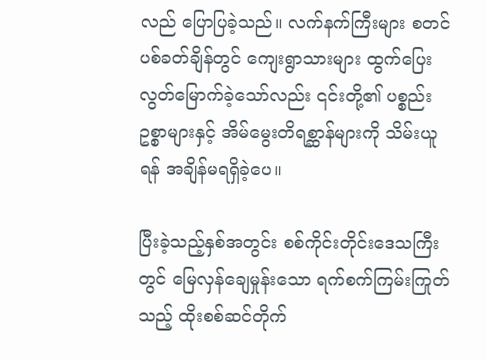လည် ပြောပြခဲ့သည်။ လက်နက်ကြီးများ စတင် ပစ်ခတ်ချိန်တွင် ကျေးရွာသားများ ထွက်ပြေးလွတ်မြောက်ခဲ့သော်လည်း ၎င်းတို့၏ ပစ္စည်းဥစ္စာများနှင့် အိမ်မွေးတိရစ္ဆာန်များကို သိမ်းယူရန် အချိန်မရရှိခဲ့ပေ။

ပြီးခဲ့သည့်နှစ်အတွင်း စစ်ကိုင်းတိုင်းဒေသကြီးတွင် မြေလှန်ချေမှုန်းသော ရက်စက်ကြမ်းကြုတ်သည့် ထိုးစစ်ဆင်တိုက်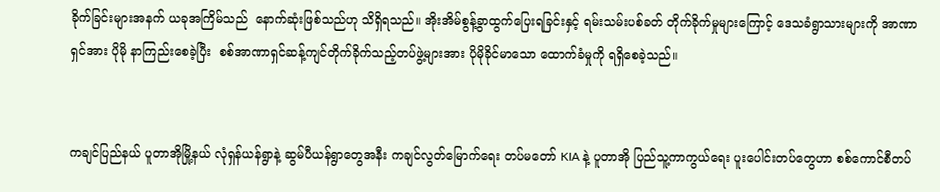ခိုက်ခြင်းများအနက် ယခုအကြိမ်သည်  နောက်ဆုံးဖြစ်သည်ဟု သိရှိရသည်။ အိုးအိမ်စွန့်ခွာထွက်ပြေးရခြင်းနှင့် ရမ်းသမ်းပစ်ခတ် တိုက်ခိုက်မှုများကြောင့် ဒေသခံရွာသားများကို အာဏာရှင်အား ပိုမို နာကြည်းစေခဲ့ပြီး  စစ်အာဏာရှင်ဆန့်ကျင်တိုက်ခိုက်သည့်တပ်ဖွဲ့များအား ပိုမိုခိုင်မာသော ထောက်ခံမှုကို ရရှိစေခဲ့သည်။


ကချင်ပြည်နယ် ပူတာအိုမြို့နယ် လုံရှန်ယန်ရွာနဲ့ ဆွမ်ပီယန်ရွာတွေအနီး ကချင်လွတ်မြောက်ရေး တပ်မတော် KIA နဲ့ ပူတာအို ပြည်သူ့ကာကွယ်ရေး ပူးပေါင်းတပ်တွေဟာ စစ်ကောင်စီတပ်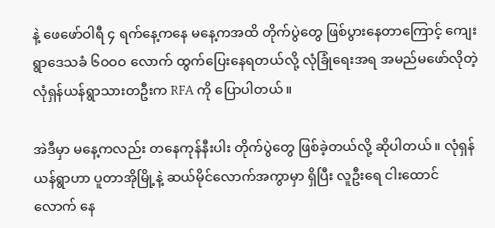နဲ့ ဖေဖော်ဝါရီ ၄ ရက်နေ့ကနေ မနေ့ကအထိ တိုက်ပွဲတွေ ဖြစ်ပွားနေတာကြောင့် ကျေးရွာဒေသခံ ၆ဝဝဝ လောက် ထွက်ပြေးနေရတယ်လို့ လုံခြုံရေးအရ အမည်မဖော်လိုတဲ့ လုံရှန်ယန်ရွာသားတဦးက RFA ကို ပြောပါတယ်။

အဲဒီမှာ မနေ့ကလည်း တနေကုန်နီးပါး တိုက်ပွဲတွေ ဖြစ်ခဲ့တယ်လို့ ဆိုပါတယ်။ လုံရှန်ယန်ရွာဟာ ပူတာအိုမြို့နဲ့ ဆယ်မိုင်လောက်အကွာမှာ ရှိပြီး လူဦးရေ ငါးထောင်လောက် နေ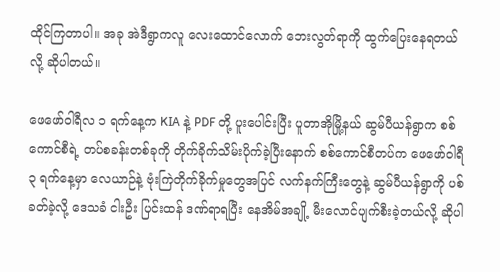ထိုင်ကြတာပါ။ အခု အဲဒီရွာကလူ လေးထောင်လောက် ဘေးလွတ်ရာကို ထွက်ပြေးနေရတယ်လို့ ဆိုပါတယ်။

ဖေဖော်ဝါရီလ ၁ ရက်နေ့က KIA နဲ့ PDF တို့ ပူးပေါင်းပြီး ပူတာအိုမြို့နယ် ဆွမ်ပီယန်ရွာက စစ်ကောင်စီရဲ့ တပ်စခန်းတစ်ခုကို တိုက်ခိုက်သိမ်းပိုက်ခဲ့ပြီးနောက် စစ်ကောင်စီတပ်က ဖေဖော်ဝါရီ ၃ ရက်နေ့မှာ လေယာဉ်နဲ့ ဗုံးကြဲတိုက်ခိုက်မှုတွေအပြင် လက်နက်ကြီးတွေနဲ့ ဆွမ်ပီယန်ရွာကို ပစ်ခတ်ခဲ့လို့ ဒေသခံ ငါးဦး ပြင်းထန် ဒဏ်ရာရပြီး နေအိမ်အချို့ မီးလောင်ပျက်စီးခဲ့တယ်လို့ ဆိုပါ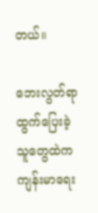တယ်။

ဘေးလွတ်ရာ ထွက်ပြေးခဲ့သူတွေထဲက ကျန်းမာရေး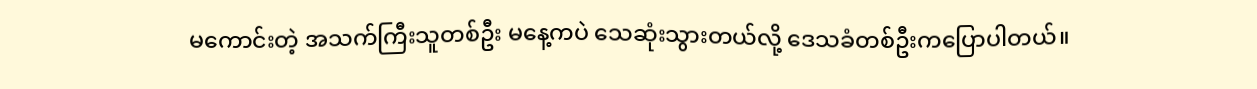မကောင်းတဲ့ အသက်ကြီးသူတစ်ဦး မနေ့ကပဲ သေဆုံးသွားတယ်လို့ ဒေသခံတစ်ဦးကပြောပါတယ်။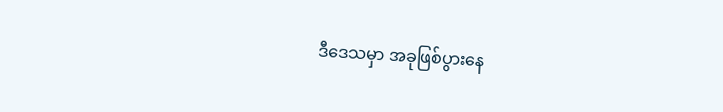ဒီဒေသမှာ အခုဖြစ်ပွားနေ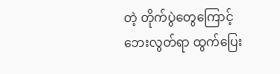တဲ့ တိုက်ပွဲတွေကြောင့် ဘေးလွတ်ရာ ထွက်ပြေး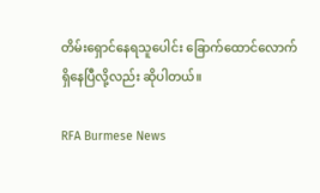တိမ်းရှောင်နေရသူပေါင်း ခြောက်ထောင်လောက် ရှိနေပြီလို့လည်း ဆိုပါတယ်။

RFA Burmese News